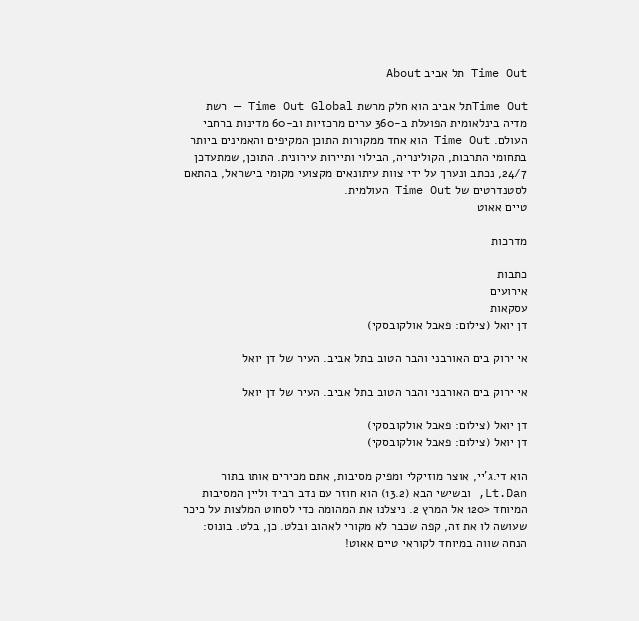Time Out תל אביב About

Time Outתל אביב הוא חלק מרשת Time Out Global — רשת מדיה בינלאומית הפועלת ב-360 ערים מרכזיות וב-60 מדינות ברחבי העולם. Time Out הוא אחד ממקורות התוכן המקיפים והאמינים ביותר בתחומי התרבות, הקולינריה, הבילוי ותיירות עירונית. התוכן, שמתעדכן 24/7, נכתב ונערך על ידי צוות עיתונאים מקצועי מקומי בישראל, בהתאם לסטנדרטים של Time Out העולמית.
טיים אאוט

מדרכות

כתבות
אירועים
עסקאות
דן יואל (צילום: פאבל אולקובסקי)

אי ירוק בים האורבני והבר הטוב בתל אביב. העיר של דן יואל

אי ירוק בים האורבני והבר הטוב בתל אביב. העיר של דן יואל

דן יואל (צילום: פאבל אולקובסקי)
דן יואל (צילום: פאבל אולקובסקי)

הוא די.ג'יי, אוצר מוזיקלי ומפיק מסיבות, אתם מכירים אותו בתור Lt.Dan, ובשישי הבא (13.2) הוא חוזר עם נדב רביד וליין המסיבות המיוחד <120 אל המרץ 2. ניצלנו את המהומה כדי לסחוט המלצות על כיכר שעושה לו את זה, קפה שכבר לא מקורי לאהוב ובלט. כן, בלט. בונוס: הנחה שווה במיוחד לקוראי טיים אאוט!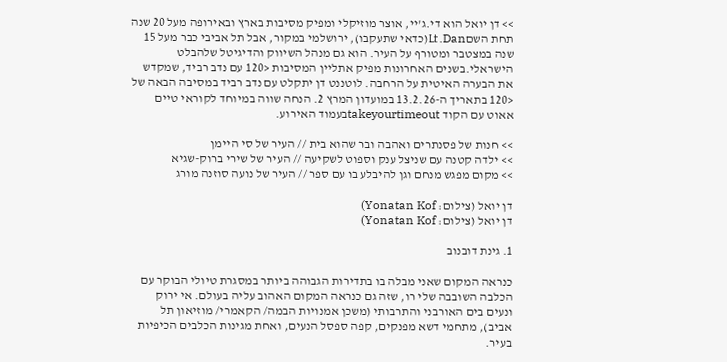>> דן יואל הוא די.ג'יי, אוצר מוזיקלי ומפיק מסיבות בארץ ובאירופה מעל 20 שנה תחת השםLt.Dan(כדאי שתעקבו), ירושלמי במקור, אבל תל אביבי כבר מעל 15 שנה במצטבר ומטורף על העיר. הוא גם מנהל השיווק והדיגיטל שלהבלט הישראלי.בשנים האחרונות מפיק אתליין המסיבות <120 עם נדב רביד, שמקדש את הבערה האיטית על הרחבה. לוטננט דן יתקלט עם נדב רביד במסיבה הבאה של <120 בתאריך ה-13.2.26 במועדון המרץ 2. הנחה שווה במיוחד לקוראי טיים אאוט עם הקוד takeyourtimeoutבעמוד האירוע.

>> חנות של פסנתרים ואהבה ובר שהוא בית // העיר של סי היימן
>> ילדה קטנה עם שניצל ענק וספוט לשקיעה // העיר של שירי ברוק-שגיא
>> מקום מפגש מנחם וגן להיבלע בו עם ספר // העיר של נועה סוזנה מורג

דן יואל (צילום: Yonatan Kof)
דן יואל (צילום: Yonatan Kof)

1. גינת דובנוב

כנראה המקום שאני מבלה בו בתדירות הגבוהה ביותר במסגרת טיולי הבוקר עם הכלבה השובבה שלי רו, שזה גם כנראה המקום האהוב עליה בעולם. אי ירוק ונעים בים האורבני והתרבותי (משכן אמנויות הבמה/ הקאמרי/ מוזיאון תל אביב), מתחמי דשא מפנקים, קפה ספסל הנעים, ואחת מגינות הכלבים הכיפיות בעיר.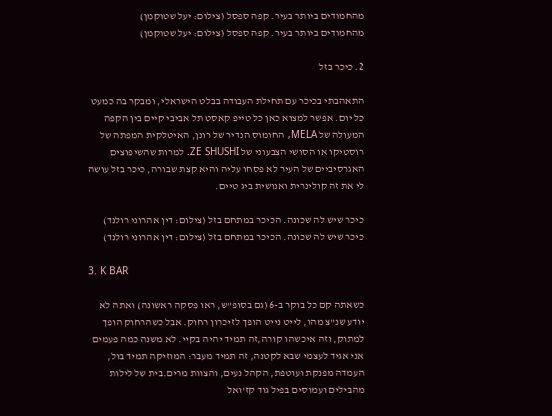מהחמודים ביותר בעיר. קפה ספסל (צילום: יעל שטוקמן)
מהחמודים ביותר בעיר. קפה ספסל (צילום: יעל שטוקמן)

2. כיכר בזל

התאהבתי בכיכר עם תחילת העבודה בבלט הישראלי, ומבקר בה כמעט כל יום. אפשר למצוא כאן כל טייפ קאסט תל אביבי קיים בין הקפה המעולה של MELA, החומוס הנדיר של רונן, האיטלקית המפתה של רוסטיקו או הסושי הצבעוני של ZE SHUSHI. למרות שהשיפוצים האגרסיביים של העיר לא פסחו עליה והיא קצת שבורה, כיכר בזל עושה לי את זה קולינרית ואנושית ביג טיים.

כיכר שיש לה שכונה. הכיכר במתחם בזל (צילום: דין אהרוני רולנד)
כיכר שיש לה שכונה. הכיכר במתחם בזל (צילום: דין אהרוני רולנד)

3. K BAR

כשאתה קם כל בוקר ב-6 (גם בסופ"ש, ראו פסקה ראשונה) ואתה לא יודע שנ"צ מהו, לייט נייט הופך לזיכרון רחוק. אבל כשהרחוק הופך למתוק, וזה איכשהו קורה,זה תמיד יהיה בקיי. לא משנה כמה פעמים אני אגיד לעצמי שבא לקטנה, זה תמיד מעבר: המוזיקה תמיד בול, העמדה מפנקת ועוטפת, הקהל נעים, והצוות מרים.בית של לילות מהבילים ועמוסים בפיל גוד קז'ואל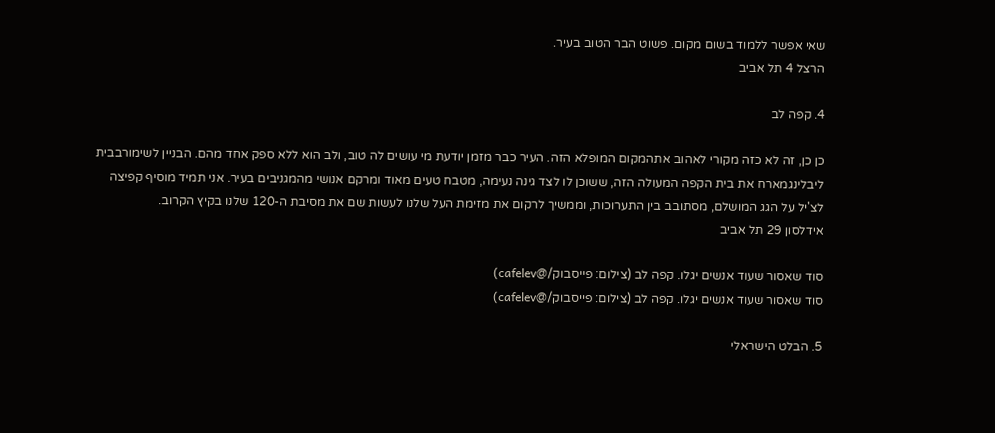שאי אפשר ללמוד בשום מקום. פשוט הבר הטוב בעיר.
הרצל 4 תל אביב

4. קפה לב

כן כן, זה לא כזה מקורי לאהוב אתהמקום המופלא הזה. העיר כבר מזמן יודעת מי עושים לה טוב, ולב הוא ללא ספק אחד מהם. הבניין לשימורבבית ליבלינגמארח את בית הקפה המעולה הזה, ששוכן לו לצד גינה נעימה, מטבח טעים מאוד ומרקם אנושי מהמגניבים בעיר. אני תמיד מוסיף קפיצה לצ'יל על הגג המושלם, מסתובב בין התערוכות, וממשיך לרקום את מזימת העל שלנו לעשות שם את מסיבת ה-120 שלנו בקיץ הקרוב.
אידלסון 29 תל אביב

סוד שאסור שעוד אנשים יגלו. קפה לב (צילום: פייסבוק/@cafelev)
סוד שאסור שעוד אנשים יגלו. קפה לב (צילום: פייסבוק/@cafelev)

5. הבלט הישראלי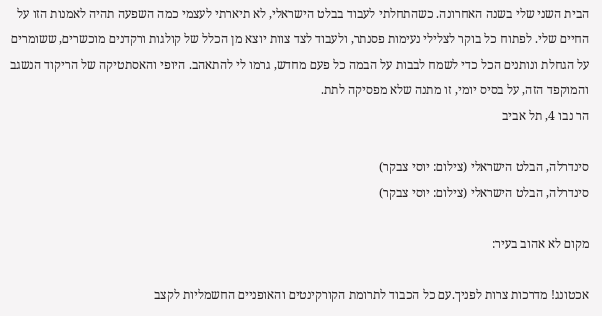הבית השני שלי בשנה האחרונה. כשהתחלתי לעבוד בבלט הישראלי, לא תיארתי לעצמי כמה השפעה תהיה לאמנות הזו על החיים שלי. לפתוח כל בוקר לצלילי נעימות פסנתר, ולעבוד לצד צוות יוצא מן הכלל של קולגות ורקדנים מוכשרים, ששומרים על הגחלת ונותנים הכל כדי לשמח לבבות על הבמה כל פעם מחדש, גרמו לי להתאהב. היופי והאסתטיקה של הריקוד הנשגב והמוקפד הזה, על בסיס יומי, זו מתנה שלא מפסיקה לתת.
הר נבו 4, תל אביב

סינדרלה, הבלט הישראלי (צילום: יוסי צבקר)
סינדרלה, הבלט הישראלי (צילום: יוסי צבקר)

מקום לא אהוב בעיר:

אכטונג! מדרכות צרות לפניך.עם כל הכבוד לתרומת הקורקינטים והאופניים החשמליות לקצב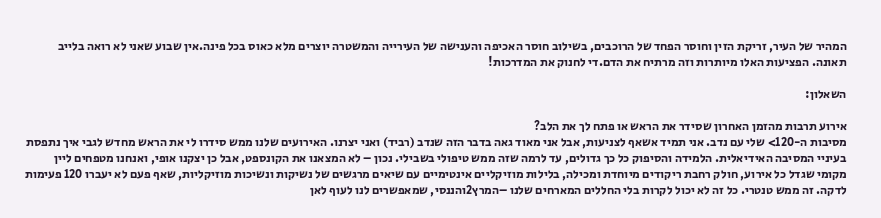המהיר של העיר, זריקת הזין וחוסר הפחד של הרוכבים, בשילוב חוסר האכיפה והענישה של העירייה והמשטרה יוצרים מלא כאוס בכל פינה.אין שבוע שאני לא רואה בלייב תאונה. הפציעות האלו מיותרות וזה מרתיח את הדם.די לחנוק את המדרכות!

השאלון:

אירוע תרבות מהזמן האחרון שסידר את הראש או פתח לך את הלב?
מסיבות ה-120> שלי עם נדב. אני תמיד אשאף לצניעות, אבל אני מאוד גאה בדבר הזה שנדב (רביד) ואני יצרנו. האירועים שלנו ממש סידרו לי את הראש מחדש לגבי איך נתפסת בעיניי המסיבה האידיאלית. הלמידה והסיפוק כל כך גדולים, עד לרמה שזה ממש טיפולי בשבילי. נכון – לא המצאנו את הקונספט, אבל כן יצקנו אופי, ואנחנו מטפחים ליין מקומי שגדל כל אירוע, חולק רחבת ריקודים מיוחדת ומכילה, בלילות מוזיקליים אינטימיים עם שיאים מרגשים של נשיקות ונשיכות מוזיקליות, שאף פעם לא יעברו 120 פעימות לדקה. זה ממש טנטרי. כל זה לא יכול לקרות בלי החללים המארחים שלנו –המרץ2והננסי, שמאפשרים לנו לעוף לאן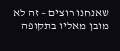שאנחנו רוצים – זה לא מובן מאליו בתקופה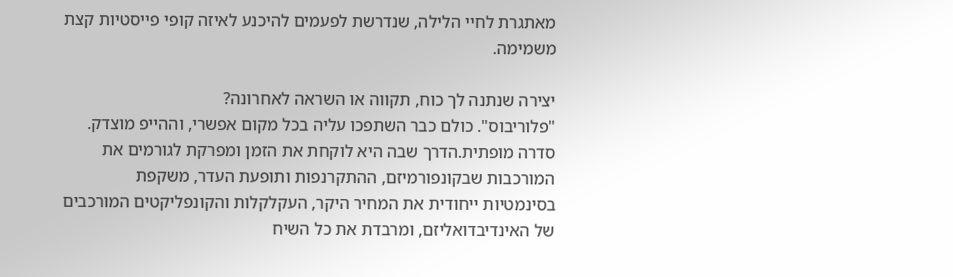מאתגרת לחיי הלילה, שנדרשת לפעמים להיכנע לאיזה קופי פייסטיות קצת משמימה.

יצירה שנתנה לך כוח, תקווה או השראה לאחרונה?
"פלוריבוס". כולם כבר השתפכו עליה בכל מקום אפשרי, וההייפ מוצדק. סדרה מופתית.הדרך שבה היא לוקחת את הזמן ומפרקת לגורמים את המורכבות שבקונפורמיזם, ההתקרנפות ותופעת העדר, משקפת בסינמטיות ייחודית את המחיר היקר, העקלקלות והקונפליקטים המורכבים של האינדיבדואליזם, ומרבדת את כל השיח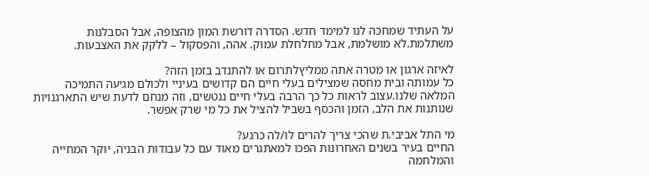על העתיד שמחכה לנו למימד חדש. הסדרה דורשת המון מהצופה, אבל הסבלנות משתלמת.לא מושלמת, אבל מחלחלת עמוק. אהה, והפסקול – ללקק את האצבעות.

לאיזה ארגון או מטרה אתה ממליץלתרום או להתנדב בזמן הזה?
כל עמותה ובית מחסה שמצילים בעלי חיים הם קדושים בעיניי ולכולם מגיעה התמיכה המלאה שלנו.עצוב לראות כל כך הרבה בעלי חיים ננטשים, וזה מנחם לדעת שיש התארגנויות שנותנות את הלב, הזמן והכסף בשביל להציל את כל מי שרק אפשר.

מי התל אביבי.ת שהכי צריך להרים לו/לה כרגע?
החיים בעיר בשנים האחרונות הפכו למאתגרים מאוד עם כל עבודות הבניה, יוקר המחייה והמלחמה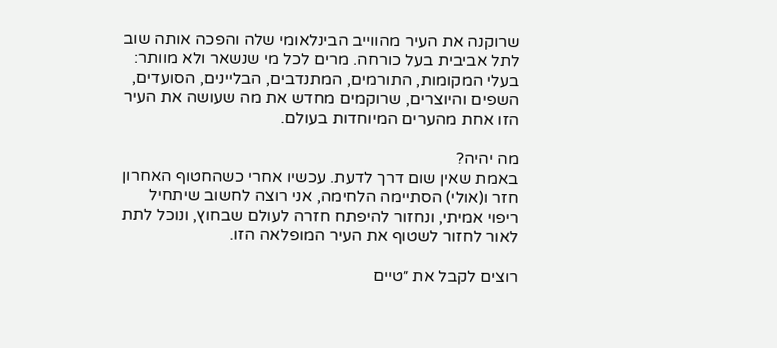שרוקנה את העיר מהווייב הבינלאומי שלה והפכה אותה שוב לתל אביבית בעל כורחה. מרים לכל מי שנשאר ולא מוותר: בעלי המקומות, התורמים, המתנדבים, הבליינים, הסועדים, השפים והיוצרים, שרוקמים מחדש את מה שעושה את העיר הזו אחת מהערים המיוחדות בעולם.

מה יהיה?
באמת שאין שום דרך לדעת. עכשיו אחרי כשהחטוף האחרון חזר ו(אולי) הסתיימה הלחימה, אני רוצה לחשוב שיתחיל ריפוי אמיתי, ונחזור להיפתח חזרה לעולם שבחוץ, ונוכל לתת לאור לחזור לשטוף את העיר המופלאה הזו.

רוצים לקבל את ״טיים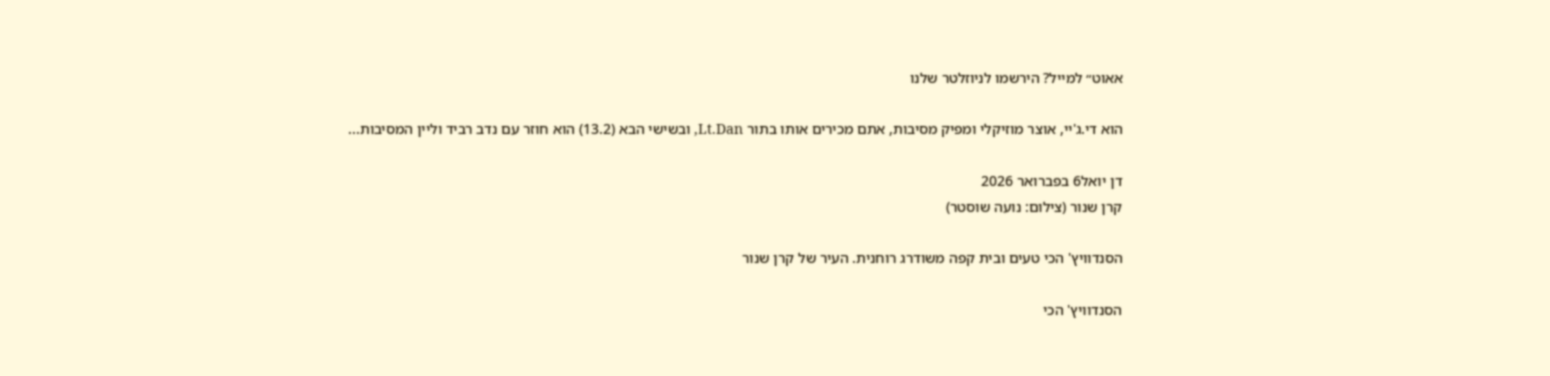אאוט״ למייל? הירשמו לניוזלטר שלנו

הוא די.ג'יי, אוצר מוזיקלי ומפיק מסיבות, אתם מכירים אותו בתור Lt.Dan, ובשישי הבא (13.2) הוא חוזר עם נדב רביד וליין המסיבות...

דן יואל6 בפברואר 2026
קרן שנור (צילום: נועה שוסטר)

הסנדוויץ' הכי טעים ובית קפה משודרג רוחנית. העיר של קרן שנור

הסנדוויץ' הכי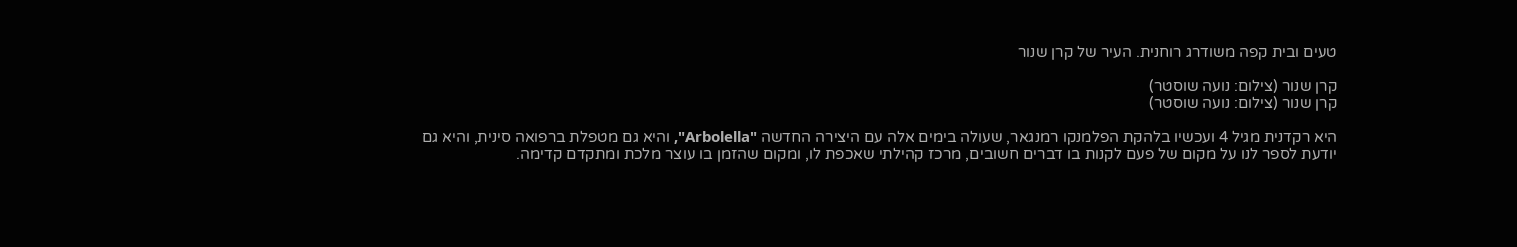טעים ובית קפה משודרג רוחנית. העיר של קרן שנור

קרן שנור (צילום: נועה שוסטר)
קרן שנור (צילום: נועה שוסטר)

היא רקדנית מגיל 4 ועכשיו בלהקת הפלמנקו רמנגאר, שעולה בימים אלה עם היצירה החדשה "Arbolella", והיא גם מטפלת ברפואה סינית, והיא גם יודעת לספר לנו על מקום של פעם לקנות בו דברים חשובים, מרכז קהילתי שאכפת לו, ומקום שהזמן בו עוצר מלכת ומתקדם קדימה.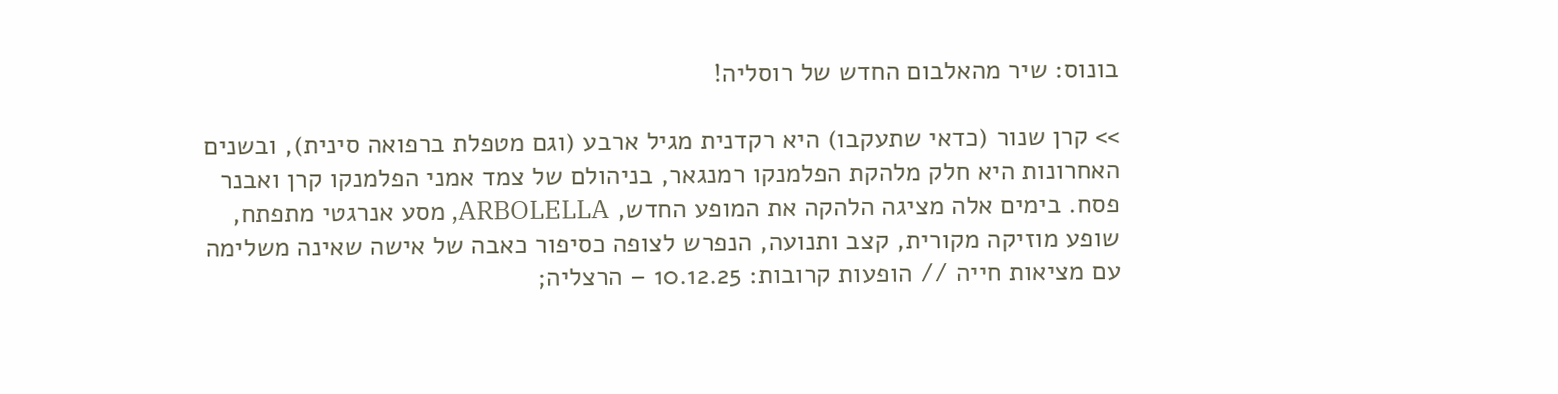בונוס: שיר מהאלבום החדש של רוסליה!

>> קרן שנור (כדאי שתעקבו) היא רקדנית מגיל ארבע (וגם מטפלת ברפואה סינית), ובשנים האחרונות היא חלק מלהקת הפלמנקו רמנגאר, בניהולם של צמד אמני הפלמנקו קרן ואבנר פסח. בימים אלה מציגה הלהקה את המופע החדש, ARBOLELLA, מסע אנרגטי מתפתח, שופע מוזיקה מקורית, קצב ותנועה, הנפרש לצופה כסיפור כאבה של אישה שאינה משלימה עם מציאות חייה // הופעות קרובות: 10.12.25 – הרצליה;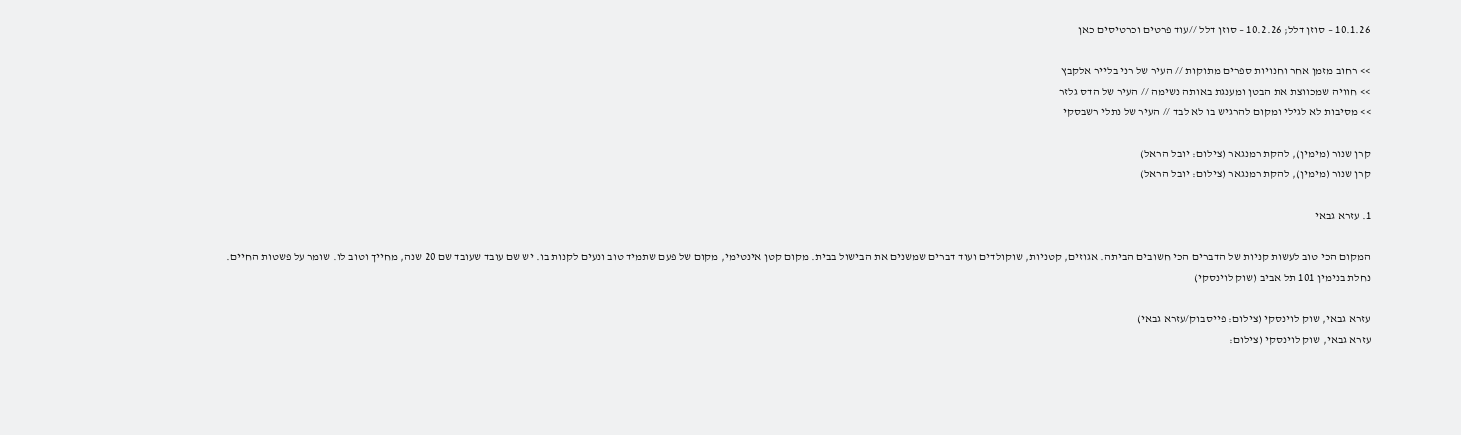10.1.26 – סוזן דלל; 10.2.26 – סוזן דלל //עוד פרטים וכרטיסים כאן

>> רחוב מזמן אחר וחנויות ספרים מתוקות // העיר של רני בלייר אלקבץ
>> חוויה שמכווצת את הבטן ומענגת באותה נשימה // העיר של הדס גלזר
>> מסיבות לא לגילי ומקום להרגיש בו לא לבד // העיר של נתלי רשבסקי

קרן שנור (מימין), להקת רמנגאר (צילום: יובל הראל)
קרן שנור (מימין), להקת רמנגאר (צילום: יובל הראל)

1. עזרא גבאי

המקום הכי טוב לעשות קניות של הדברים הכי חשובים הביתה. אגוזים, קטניות, שוקולדים ועוד דברים שמשנים את הבישול בבית. מקום קטן אינטימי, מקום של פעם שתמיד טוב ונעים לקנות בו. יש שם עובד שעובד שם 20 שנה, מחייך וטוב לו. שומר על פשטות החיים.
נחלת בנימין 101 תל אביב (שוק לוינסקי)

עזרא גבאי, שוק לוינסקי (צילום: פייסבוק/עזרא גבאי)
עזרא גבאי, שוק לוינסקי (צילום: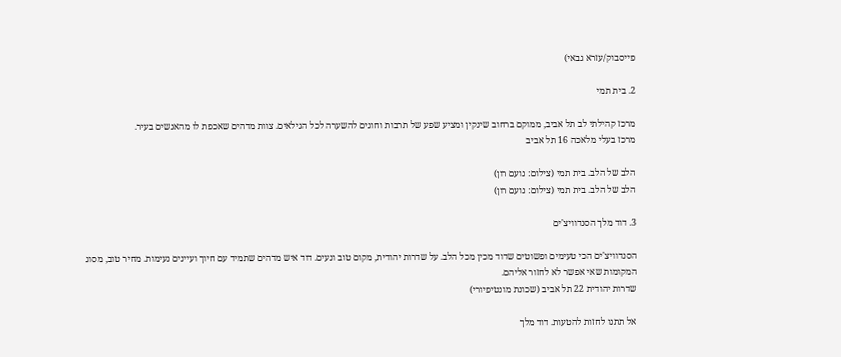פייסבוק/עזרא גבאי)

2. בית תמי

מרכז קהילתי לב תל אביב, ממוקם ברחוב שינקין ומציע שפע של תרבות וחוגים להשערה לכל הגילאים. צוות מדהים שאכפת לו מהאנשים בעיר.
מרכז בעלי מלאכה 16 תל אביב

הלב של הלב. בית תמי (צילום: נועם רון)
הלב של הלב. בית תמי (צילום: נועם רון)

3. דוד מלך הסנדוויצ'ים

הסנדוויצ'ים הכי טעימים ופשוטים שדוד מכין מכל הלב. על שדרות יהודית, מקום טוב ונעים. דוד איש מדהים שתמיד עם חיוך ועיינים נעימות. מחיר טוב, מסוג המקומות שאי אפשר לא לחזור אליהם.
שדרות יהודית 22 תל אביב (שכונת מונטיפיורי)

אל תתנו לחזות להטעות. דוד מלך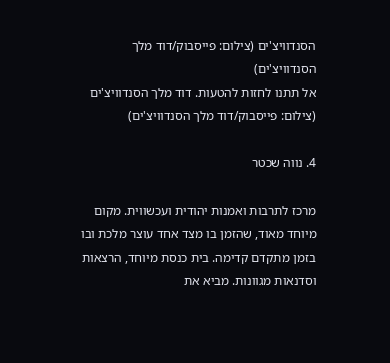הסנדוויצ'ים (צילום: פייסבוק/דוד מלך הסנדוויצ'ים)
אל תתנו לחזות להטעות. דוד מלך הסנדוויצ'ים (צילום: פייסבוק/דוד מלך הסנדוויצ'ים)

4. נווה שכטר

מרכז לתרבות ואמנות יהודית ועכשווית. מקום מיוחד מאוד, שהזמן בו מצד אחד עוצר מלכת ובו בזמן מתקדם קדימה. בית כנסת מיוחד, הרצאות וסדנאות מגוונות. מביא את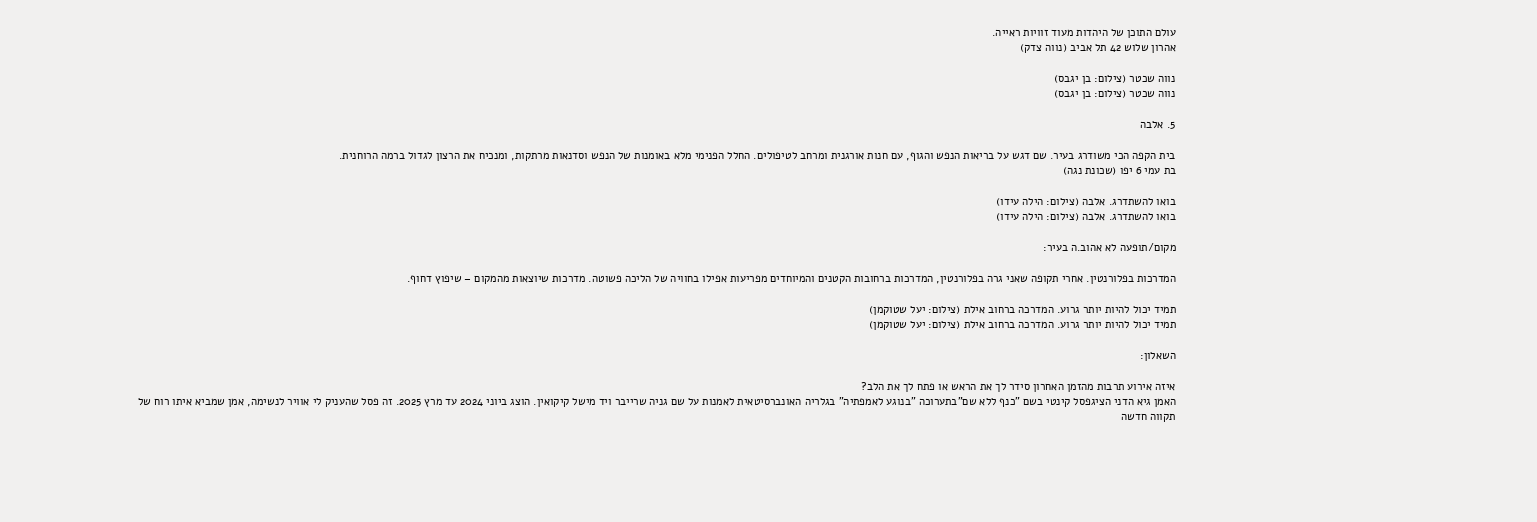עולם התוכן של היהדות מעוד זוויות ראייה.
אהרון שלוש 42 תל אביב (נווה צדק)

נווה שכטר (צילום: בן יגבס)
נווה שכטר (צילום: בן יגבס)

5. אלבה

בית הקפה הכי משודרג בעיר. שם דגש על בריאות הנפש והגוף, עם חנות אורגנית ומרחב לטיפולים. החלל הפנימי מלא באומנות של הנפש וסדנאות מרתקות, ומנכיח את הרצון לגדול ברמה הרוחנית.
בת עמי 6 יפו (שכונת נגה)

בואו להשתדרג. אלבה (צילום: הילה עידו)
בואו להשתדרג. אלבה (צילום: הילה עידו)

מקום/תופעה לא אהוב.ה בעיר:

המדרכות בפלורנטין. אחרי תקופה שאני גרה בפלורנטין, המדרכות ברחובות הקטנים והמיוחדים מפריעות אפילו בחוויה של הליכה פשוטה. מדרכות שיוצאות מהמקום – שיפוץ דחוף.

תמיד יכול להיות יותר גרוע. המדרכה ברחוב אילת (צילום: יעל שטוקמן)
תמיד יכול להיות יותר גרוע. המדרכה ברחוב אילת (צילום: יעל שטוקמן)

השאלון:

איזה אירוע תרבות מהזמן האחרון סידר לך את הראש או פתח לך את הלב?
האמן גיא הדני הציגפסל קינטי בשם "כנף ללא שם"בתערוכה "בנוגע לאמפתיה" בגלריה האונברסיטאית לאמנות על שם גניה שרייבר ויד מישל קיקואין. הוצג ביוני 2024 עד מרץ 2025. זה פסל שהעניק לי אוויר לנשימה, אמן שמביא איתו רוח של תקווה חדשה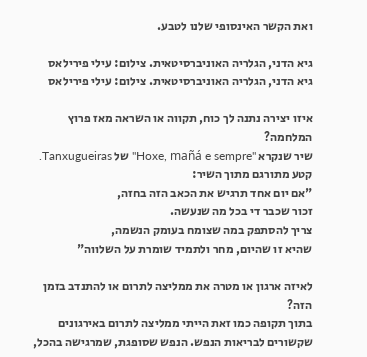ואת הקשר האינסופי שלנו לטבע.

גיא הדני, הגלריה האוניברסיטאית. צילום: עילי פירילאס
גיא הדני, הגלריה האוניברסיטאית. צילום: עילי פירילאס

איזו יצירה נתנה לך כוח, תקווה או השראה מאז פרוץ המלחמה?
שיר שנקרא "Hoxe, mañá e sempre" של Tanxugueiras.
קטע מתורגם מתוך השיר:
"אם יום אחד תרגיש את הכאב הזה בחזה,
זכור שכבר די בכל מה שנעשה.
צריך להסתפק במה שצומח בעומק הנשמה,
שהיא זו שהיום, מחר ולתמיד שומרת על השלווה"

לאיזה ארגון או מטרה את ממליצה לתרום או להתנדב בזמן הזה?
בתוך תקופה כמו זאת הייתי ממליצה לתרום באירגונים שקשורים לבריאות הנפש. הנפש שסופגת, שמרגישה בהכל,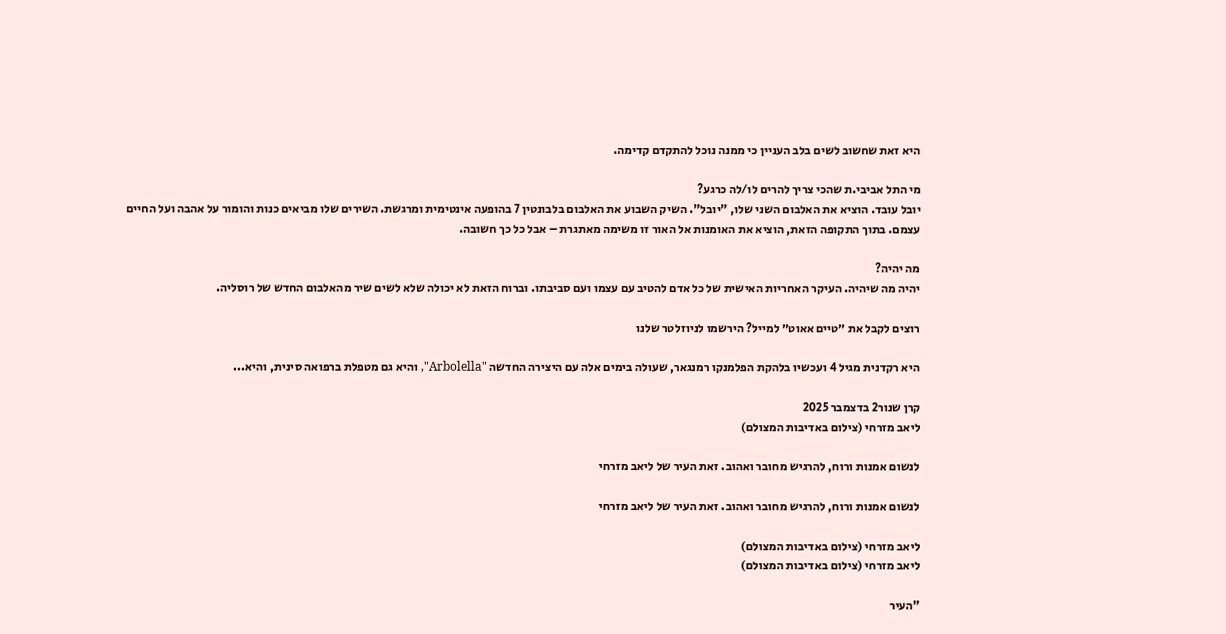היא זאת שחשוב לשים בלב העניין כי ממנה נוכל להתקדם קדימה.

מי התל אביבי.ת שהכי צריך להרים לו/לה כרגע?
יובל עובד. הוציא את האלבום השני שלו, "יובל". השיק השבוע את האלבום בלבונטין 7 בהופעה אינטימית ומרגשת. השירים שלו מביאים כנות והומור על אהבה ועל החיים עצמם. בתוך התקופה הזאת, הוציא את האומנות אל האור זו משימה מאתגרת – אבל כל כך חשובה.

מה יהיה?
יהיה מה שיהיה. העיקר האחריות האישית של כל אדם להטיב עם עצמו ועם סביבתו. וברוח הזאת לא יכולה שלא לשים שיר מהאלבום החדש של רוסליה.

רוצים לקבל את ״טיים אאוט״ למייל? הירשמו לניוזלטר שלנו

היא רקדנית מגיל 4 ועכשיו בלהקת הפלמנקו רמנגאר, שעולה בימים אלה עם היצירה החדשה "Arbolella", והיא גם מטפלת ברפואה סינית, והיא...

קרן שנור2 בדצמבר 2025
ליאב מזרחי (צילום באדיבות המצולם)

לנשום אמנות ורוח, להרגיש מחובר ואהוב. זאת העיר של ליאב מזרחי

לנשום אמנות ורוח, להרגיש מחובר ואהוב. זאת העיר של ליאב מזרחי

ליאב מזרחי (צילום באדיבות המצולם)
ליאב מזרחי (צילום באדיבות המצולם)

"העיר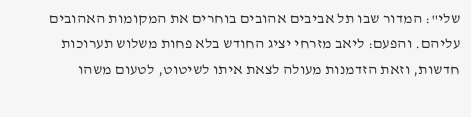שלי": המדור שבו תל אביבים אהובים בוחרים את המקומות האהובים עליהם. והפעם: ליאב מזרחי יציג החודש בלא פחות משלוש תערוכות חדשות, וזאת הזדמנות מעולה לצאת איתו לשיטוט, לטעום משהו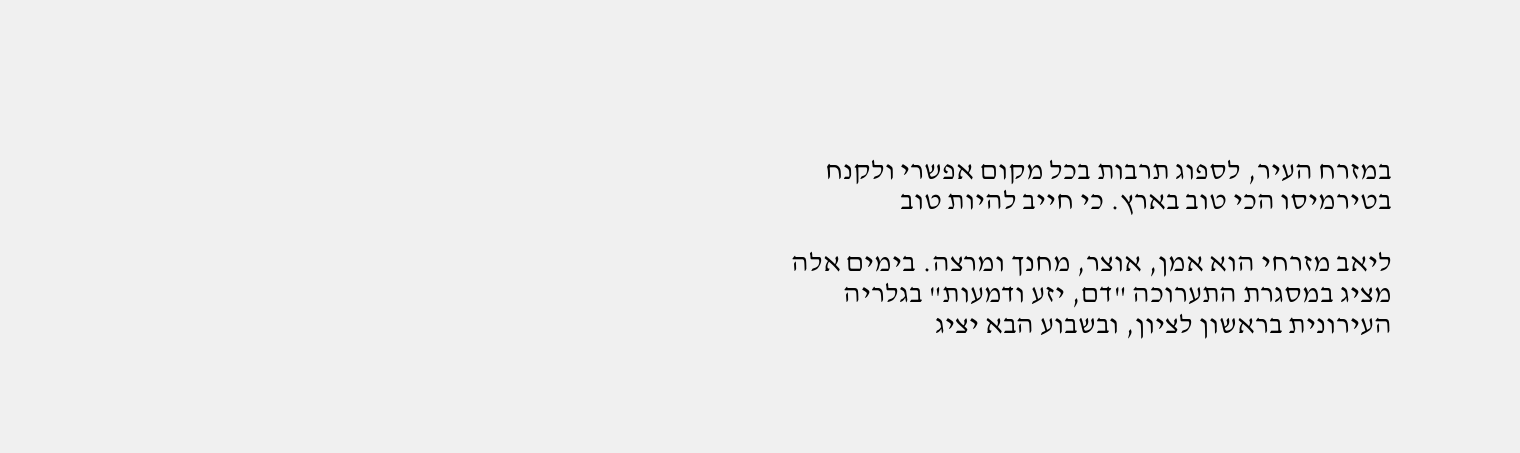במזרח העיר, לספוג תרבות בכל מקום אפשרי ולקנח בטירמיסו הכי טוב בארץ. כי חייב להיות טוב

ליאב מזרחי הוא אמן, אוצר, מחנך ומרצה. בימים אלה מציג במסגרת התערוכה "דם, יזע ודמעות" בגלריה העירונית בראשון לציון, ובשבוע הבא יציג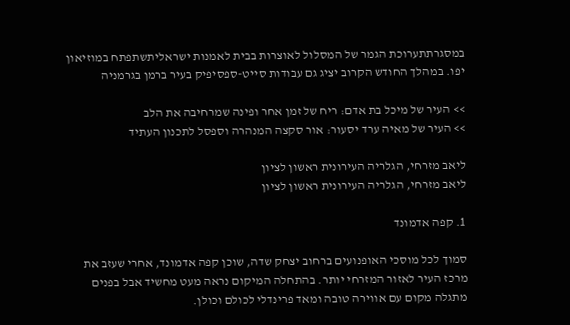במסגרתתערוכת הגמר של המסלול לאוצרות בבית לאמנות ישראליתשתפתח במוזיאון יפו. במהלך החודש הקרוב יציג גם עבודות סייט-ספסיפיק בעיר ברמן בגרמניה

>> העיר של מיכל בת אדם: ריח של זמן אחר ופינה שמרחיבה את הלב
>> העיר של מאיה ערד יסעור: אור סקצה המנהרה וספסל לתכנון העתיד

ליאב מזרחי, הגלריה העירונית ראשון לציון
ליאב מזרחי, הגלריה העירונית ראשון לציון

1. קפה אדמונד

סמוך לכל מוסכי האופנועים ברחוב יצחק שדה, שוכן קפה אדמונד, אחרי שעזב את מרכז העיר לאזור המזרחי יותר. בהתחלה המיקום נראה מעט מחשיד אבל בפנים מתגלה מקום עם אווירה טובה ומאד פרינדלי לכולם וכולן.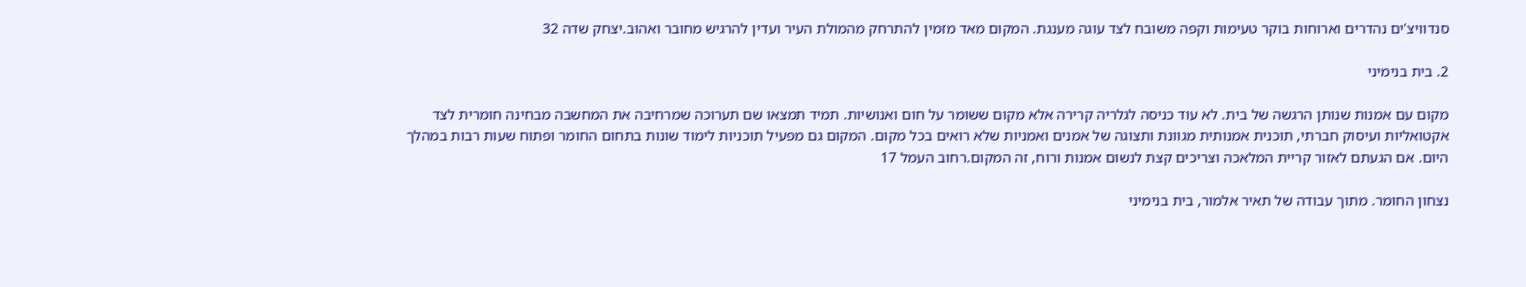סנדוויצ'ים נהדרים וארוחות בוקר טעימות וקפה משובח לצד עוגה מענגת. המקום מאד מזמין להתרחק מהמולת העיר ועדין להרגיש מחובר ואהוב.יצחק שדה 32

2. בית בנימיני

מקום עם אמנות שנותן הרגשה של בית. לא עוד כניסה לגלריה קרירה אלא מקום ששומר על חום ואנושיות. תמיד תמצאו שם תערוכה שמרחיבה את המחשבה מבחינה חומרית לצד אקטואליות ועיסוק חברתי, תוכנית אמנותית מגוונת ותצוגה של אמנים ואמניות שלא רואים בכל מקום. המקום גם מפעיל תוכניות לימוד שונות בתחום החומר ופתוח שעות רבות במהלך היום. אם הגעתם לאזור קריית המלאכה וצריכים קצת לנשום אמנות ורוח, זה המקום.רחוב העמל 17

נצחון החומר. מתוך עבודה של תאיר אלמור, בית בנימיני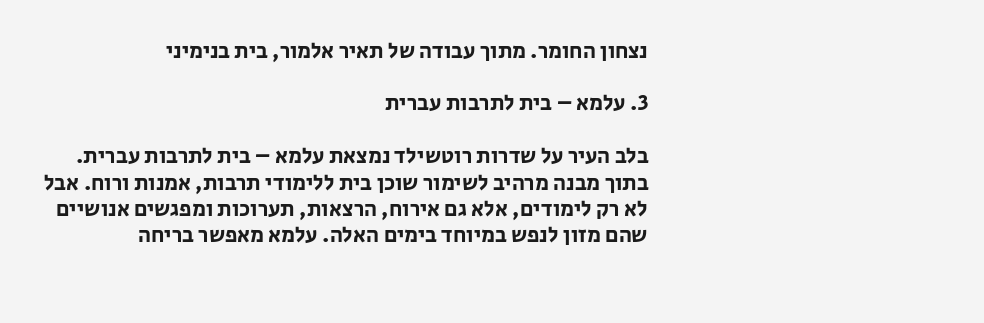נצחון החומר. מתוך עבודה של תאיר אלמור, בית בנימיני

3. עלמא – בית לתרבות עברית

בלב העיר על שדרות רוטשילד נמצאת עלמא – בית לתרבות עברית. בתוך מבנה מרהיב לשימור שוכן בית ללימודי תרבות, אמנות ורוח. אבל לא רק לימודים, אלא גם אירוח, הרצאות, תערוכות ומפגשים אנושיים שהם מזון לנפש במיוחד בימים האלה. עלמא מאפשר בריחה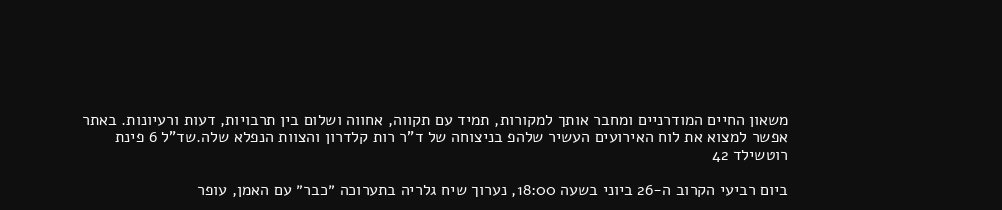משאון החיים המודרניים ומחבר אותך למקורות, תמיד עם תקווה, אחווה ושלום בין תרבויות, דעות ורעיונות. באתר אפשר למצוא את לוח האירועים העשיר שלהפ בניצוחה של ד"ר רות קלדרון והצוות הנפלא שלה.שד"ל 6 פינת רוטשילד 42

ביום רביעי הקרוב ה-26 ביוני בשעה 18:00, נערוך שיח גלריה בתערוכה ״כבר״ עם האמן, עופר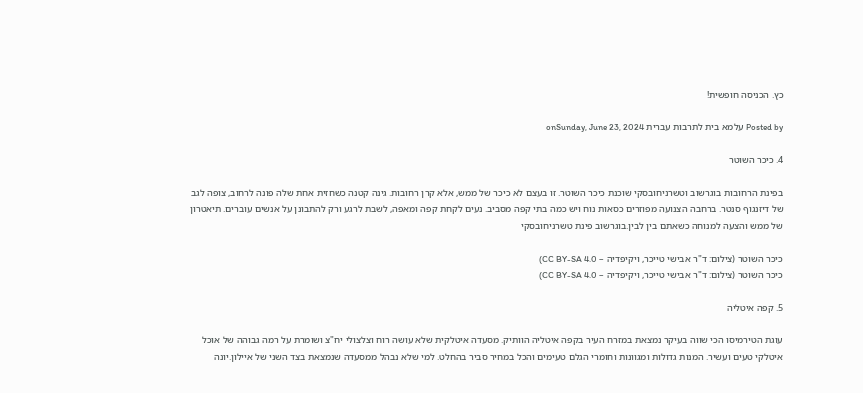כץ. הכניסה חופשית!

Posted by עלמא בית לתרבות עברית onSunday, June 23, 2024

4. כיכר השוטר

בפינת הרחובות בוגרשוב וטשרניחובסקי שוכנת כיכר השוטר. זו בעצם לא כיכר של ממש, אלא קרן רחובות. גינה קטנה כשחזית אחת שלה פונה לרחוב, צופה לגב של דיזנגוף סנטר. ברחבה הצנועה מפוזרים כסאות נוח ויש כמה בתי קפה מסביב. נעים לקחת קפה ומאפה, לשבת לרגע ורק להתבונן על אנשים עוברים. תיאטרון של ממש והצעה למנוחה כשאתם בין לבין.בוגרשוב פינת טשרניחובסקי

כיכר השוטר (צילום: ד"ר אבישי טייכר, ויקיפדיה – CC BY-SA 4.0)
כיכר השוטר (צילום: ד"ר אבישי טייכר, ויקיפדיה – CC BY-SA 4.0)

5. קפה איטליה

עוגת הטירמיסו הכי שווה בעיקר נמצאת במזרח העיר בקפה איטליה הוותיק. מסעדה איטלקית שלא עושה רוח וצלצולי יח"צ ושומרת על רמה גבוהה של אוכל איטלקי טעים ועשיר. המנות גדולות ומגוונות וחומרי הגלם טעימים והכל במחיר סביר בהחלט. למי שלא נבהל ממסעדה שנמצאת בצד השני של איילון.יונה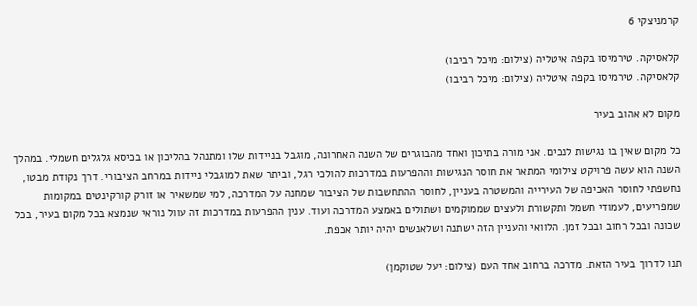קרמניצקי 6

קלאסיקה. טירמיסו בקפה איטליה (צילום: מיכל רביבו)
קלאסיקה. טירמיסו בקפה איטליה (צילום: מיכל רביבו)

מקום לא אהוב בעיר

כל מקום שאין בו נגישות לנכים. אני מורה בתיכון ואחד מהבוגרים של השנה האחרונה, מוגבל בניידות שלו ומתנהל בהליכון או בכיסא גלגלים חשמלי. במהלך השנה הוא עשה פרויקט צילומי המתאר את חוסר הנגישות וההפרעות במדרכות להולכי רגל, וביתר שאת למוגבלי ניידות במרחב הציבורי. דרך נקודת מבטו, נחשפתי לחוסר האכיפה של העירייה והמשטרה בעניין, לחוסר ההתחשבות של הציבור שמחנה על המדרכה, למי שמשאיר או זורק קורקינטים במקומות שמפריעים, לעמודי חשמל ותקשורת ולעצים שממוקמים ושתולים באמצע המדרכה ועוד. ענין ההפרעות במדרכות זה עוול נוראי שנמצא בכל מקום בעיר, בכל שכונה ובכל רחוב ובכל זמן. הלוואי והעניין הזה ישתנה ושלאנשים יהיה יותר אכפת.

תנו לדרוך בעיר הזאת. מדרכה ברחוב אחד העם (צילום: יעל שטוקמן)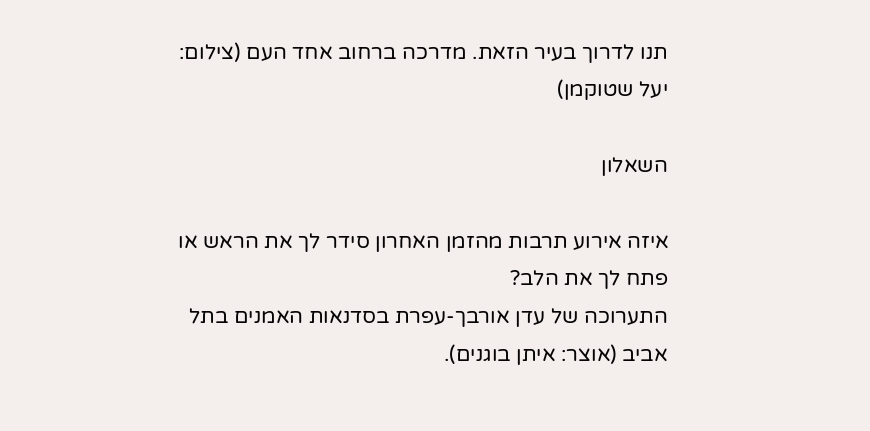תנו לדרוך בעיר הזאת. מדרכה ברחוב אחד העם (צילום: יעל שטוקמן)

השאלון

איזה אירוע תרבות מהזמן האחרון סידר לך את הראש או פתח לך את הלב?
התערוכה של עדן אורבך-עפרת בסדנאות האמנים בתל אביב (אוצר: איתן בוגנים).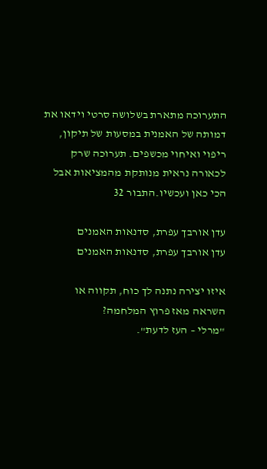התערוכה מתארת בשלושה סרטי וידאו את דמותה של האמנית במסעות של תיקון, ריפוי ואיחוי מכשפים. תערוכה שרק לכאורה נראית מנותקת מהמציאות אבל הכי כאן ועכשיו.התבור 32

עדן אורבך עפרת, סדנאות האמנים
עדן אורבך עפרת, סדנאות האמנים

איזו יצירה נתנה לך כוח, תקווה או השראה מאז פרוץ המלחמה?
"מרלי – העז לדעת".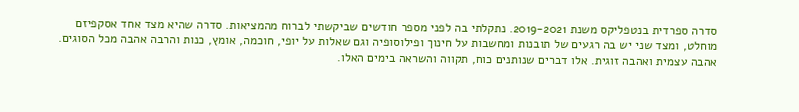סדרה ספרדית בנטפליקס משנת 2019-2021. נתקלתי בה לפני מספר חודשים שביקשתי לברוח מהמציאות. סדרה שהיא מצד אחד אסקפיזם מוחלט, ומצד שני יש בה רגעים של תובנות ומחשבות על חינוך ופילוסופיה וגם שאלות על יופי, חוכמה, אומץ, כנות והרבה אהבה מכל הסוגים. אהבה עצמית ואהבה זוגית. אלו דברים שנותנים כוח, תקווה והשראה בימים האלו.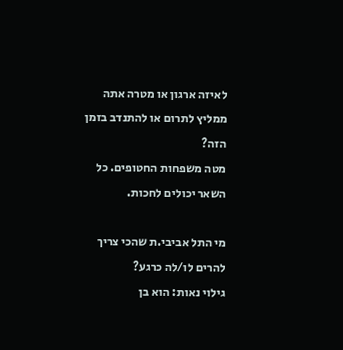לאיזה ארגון או מטרה אתה ממליץ לתרום או להתנדב בזמן הזה?
מטה משפחות החטופים. כל השאר יכולים לחכות.

מי התל אביבי.ת שהכי צריך להרים לו/לה כרגע?
גילוי נאות: הוא בן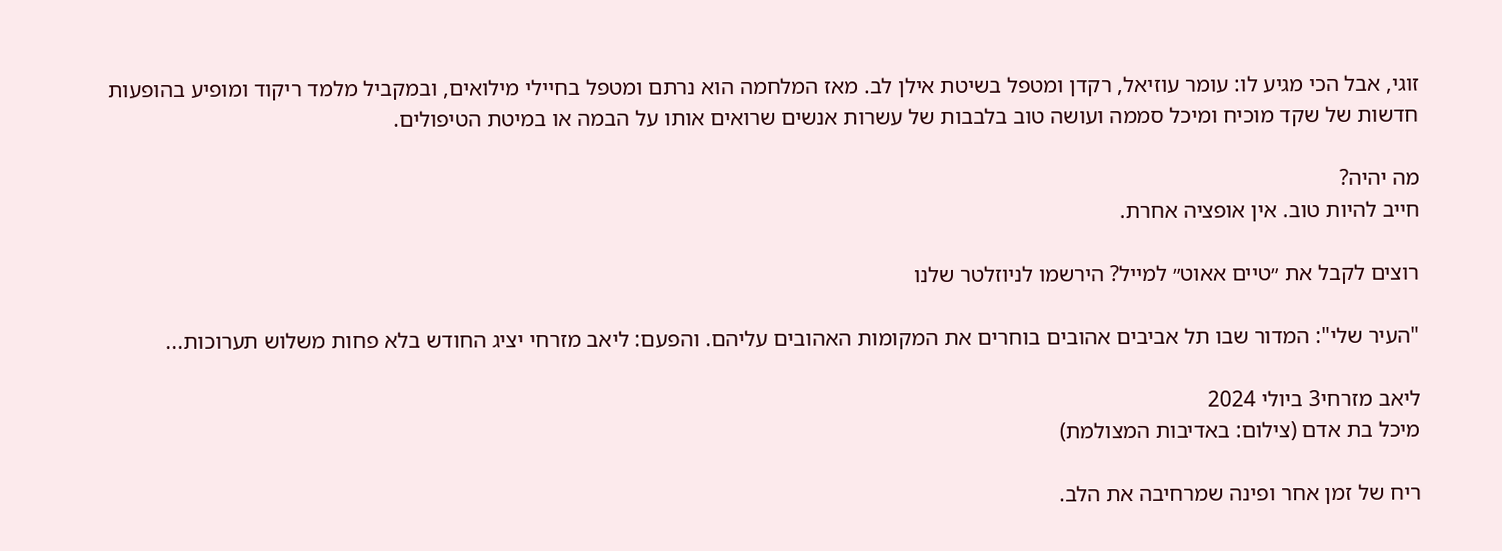זוגי, אבל הכי מגיע לו: עומר עוזיאל, רקדן ומטפל בשיטת אילן לב. מאז המלחמה הוא נרתם ומטפל בחיילי מילואים, ובמקביל מלמד ריקוד ומופיע בהופעות חדשות של שקד מוכיח ומיכל סממה ועושה טוב בלבבות של עשרות אנשים שרואים אותו על הבמה או במיטת הטיפולים.

מה יהיה?
חייב להיות טוב. אין אופציה אחרת.

רוצים לקבל את ״טיים אאוט״ למייל? הירשמו לניוזלטר שלנו

"העיר שלי": המדור שבו תל אביבים אהובים בוחרים את המקומות האהובים עליהם. והפעם: ליאב מזרחי יציג החודש בלא פחות משלוש תערוכות...

ליאב מזרחי3 ביולי 2024
מיכל בת אדם (צילום: באדיבות המצולמת)

ריח של זמן אחר ופינה שמרחיבה את הלב.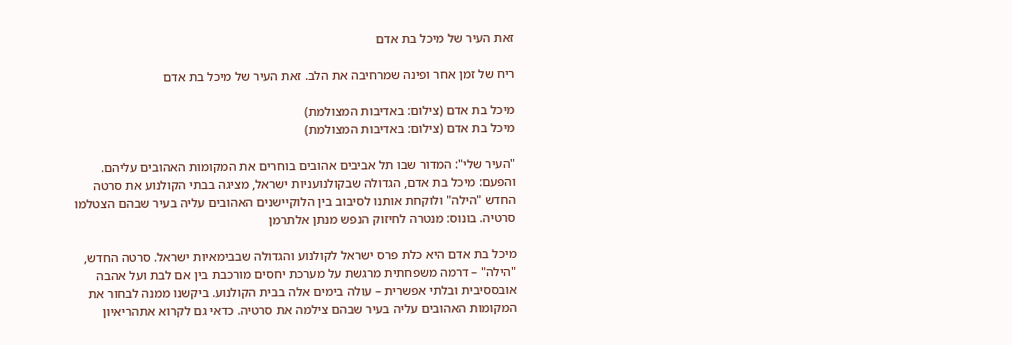זאת העיר של מיכל בת אדם

ריח של זמן אחר ופינה שמרחיבה את הלב. זאת העיר של מיכל בת אדם

מיכל בת אדם (צילום: באדיבות המצולמת)
מיכל בת אדם (צילום: באדיבות המצולמת)

"העיר שלי": המדור שבו תל אביבים אהובים בוחרים את המקומות האהובים עליהם. והפעם: מיכל בת אדם, הגדולה שבקולנועניות ישראל, מציגה בבתי הקולנוע את סרטה החדש "הילה" ולוקחת אותנו לסיבוב בין הלוקיישנים האהובים עליה בעיר שבהם הצטלמו סרטיה. בונוס: מנטרה לחיזוק הנפש מנתן אלתרמן

מיכל בת אדם היא כלת פרס ישראל לקולנוע והגדולה שבבימאיות ישראל. סרטה החדש, "הילה" – דרמה משפחתית מרגשת על מערכת יחסים מורכבת בין אם לבת ועל אהבה אובססיבית ובלתי אפשרית – עולה בימים אלה בבית הקולנוע. ביקשנו ממנה לבחור את המקומות האהובים עליה בעיר שבהם צילמה את סרטיה. כדאי גם לקרוא אתהריאיון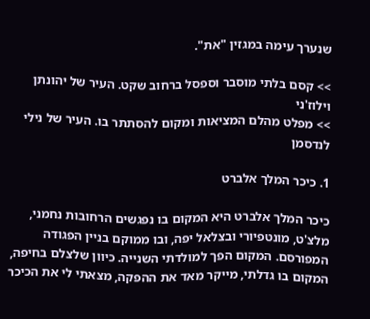שנערך עימה במגזין "את".

>> קסם בלתי מוסבר וספסל ברחוב שקט. העיר של יהונתן וילוז'ני
>> מפלט מהלם המציאות ומקום להסתתר בו. העיר של נילי לנדסמן

1. כיכר המלך אלברט

כיכר המלך אלברט היא המקום בו נפגשים הרחובות נחמני, מלצ'ט, מונטפיורי ובצלאל יפה, ובו ממוקם בניין הפגודה המפורסם. המקום הפך למולדתי השנייה. כיוון שלצלם בחיפה, המקום בו גדלתי, מייקר מאד את ההפקה, מצאתי לי את הכיכר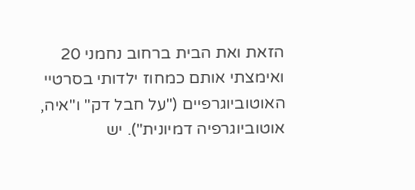הזאת ואת הבית ברחוב נחמני 20 ואימצתי אותם כמחוז ילדותי בסרטיי האוטוביוגרפיים ("על חבל דק" ו"איה, אוטוביוגרפיה דמיונית"). יש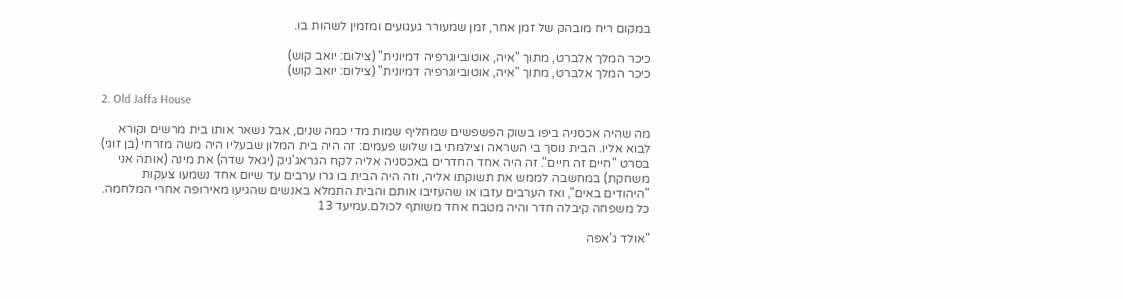במקום ריח מובהק של זמן אחר, זמן שמעורר געגועים ומזמין לשהות בו.

כיכר המלך אלברט, מתוך "איה, אוטוביוגרפיה דמיונית" (צילום: יואב קוש)
כיכר המלך אלברט, מתוך "איה, אוטוביוגרפיה דמיונית" (צילום: יואב קוש)

2. Old Jaffa House

מה שהיה אכסניה ביפו בשוק הפשפשים שמחליף שמות מדי כמה שנים, אבל נשאר אותו בית מרשים וקורא לבוא אליו. הבית נוסך בי השראה וצילמתי בו שלוש פעמים: זה היה בית המלון שבעליו היה משה מזרחי (בן זוגי) בסרט "חיים זה חיים". זה היה אחד החדרים באכסניה אליה לקח הגראג'ניק (יגאל שדה) את מינה (אותה אני משחקת) במחשבה לממש את תשוקתו אליה, וזה היה הבית בו גרו ערבים עד שיום אחד נשמעו צעקות "היהודים באים", ואז הערבים עזבו או שהעזיבו אותם והבית התמלא באנשים שהגיעו מאירופה אחרי המלחמה. כל משפחה קיבלה חדר והיה מטבח אחד משותף לכולם.עמיעד 13

"אולד ג'אפה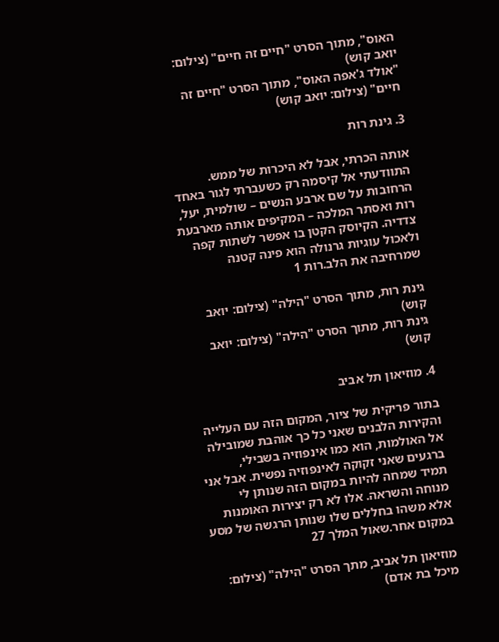האוס", מתוך הסרט "חיים זה חיים" (צילום: יואב קוש)
"אולד ג'אפה האוס", מתוך הסרט "חיים זה חיים" (צילום: יואב קוש)

3. גינת רות

אותה הכרתי, אבל לא היכרות של ממש. התוודעתי אל קיסמה רק כשעברתי לגור באחד הרחובות על שם ארבע הנשים – שולמית, יעל, רות ואסתר המלכה – המקיפים אותה מארבעת צדדיה. הקיוסק הקטן בו אפשר לשתות קפה ולאכול עוגיות גרנולה הוא פינה קטנה שמרחיבה את הלב.רות 1

גינת רות, מתוך הסרט "הילה" (צילום: יואב קוש)
גינת רות, מתוך הסרט "הילה" (צילום: יואב קוש)

4. מוזיאון תל אביב

בתור פריקית של ציור, המקום הזה עם העלייה והקירות הלבנים שאני כל כך אוהבת שמובילה אל האולמות, הוא כמו אינפוזיה בשבילי, ברגעים שאני זקוקה לאינפוזיה נפשית. אבל אני תמיד שמחה להיות במקום הזה שנותן לי מנוחה והשראה. אלו לא רק יצירות האומנות אלא משהו בחללים שלו שנותן הרגשה של מסע במקום אחר.שאול המלך 27

מוזיאון תל אביב, מתך הסרט "הילה" (צילום: מיכל בת אדם)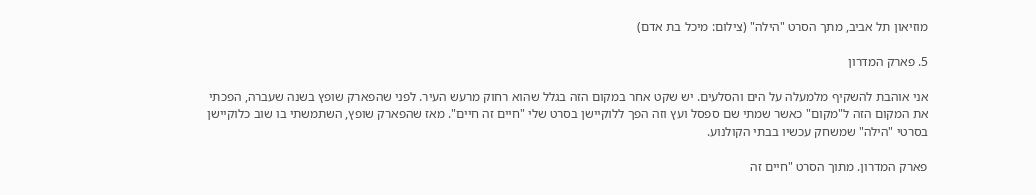מוזיאון תל אביב, מתך הסרט "הילה" (צילום: מיכל בת אדם)

5. פארק המדרון

אני אוהבת להשקיף מלמעלה על הים והסלעים. יש שקט אחר במקום הזה בגלל שהוא רחוק מרעש העיר. לפני שהפארק שופץ בשנה שעברה, הפכתי את המקום הזה ל"מקום" כאשר שמתי שם ספסל ועץ וזה הפך ללוקיישן בסרט שלי "חיים זה חיים". מאז שהפארק שופץ, השתמשתי בו שוב כלוקיישן בסרטי "הילה" שמשחק עכשיו בבתי הקולנוע.

פארק המדרון. מתוך הסרט "חיים זה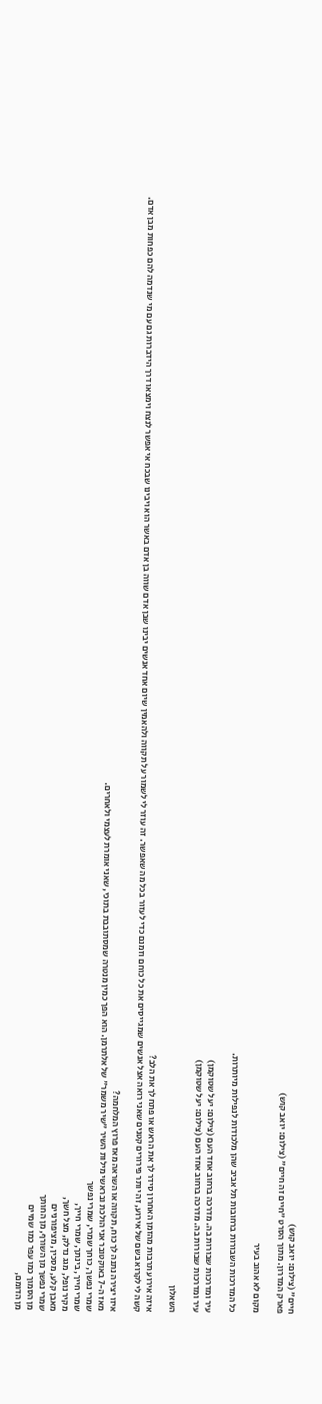חיים" (צילום: יואב קוש)
פארק המדרון. מתוך הסרט "חיים זה חיים" (צילום: יואב קוש)

מקום לא אהוב בעיר

כל המדרכות השבורות ברחובות תל אביב שהן מלכודות לנפילות מיותרות.

עיר ומדרכות שבורות בה. מדרכה ברחוב אחד העם (צילום: יעל שטוקמן)
עיר ומדרכות שבורות בה. מדרכה ברחוב אחד העם (צילום: יעל שטוקמן)

השאלון

איזה אירוע תרבות מהזמן האחרון סידר לך את הראש או פתח לך את הלב?
קשה לי לקרוא בשם של אירוע, זה יותר פירורים קטנים שאני רואה אצל אנשים שמגייסים את כל כוחם וזמנם כדי לעזור בכל מה שאפשר. זה עוזר לי לשמור על תקווה ולהאמין שיום אחד אנשים יבינו שבן אדם שווה בן אדם באשר הוא ויבינו שבכח אי אפשר לנצח וימצאו דרך הידברות גם עם מי שנדמה להם כפחות מבן אדם.

איזו יצירה נתנה לך כוח, תקווה או השראה מאז פרוץ המלחמה?
מאז ה-7 באוקטובר אני הולכת ובראשי מילות השיר "שיר משמר" של אלתרמן. הוא הפך כמין מנטרה שמסתובבת בתוכי, שאני אומרת לעצמי ולאחרים.
שמרי נפשך, כוחך שמרי, שמרי נפשך
שמרי חייך, בינתך, שמרי חייך,
מקיר נופל, מגג נדלק, מצל חשך,
מאבן קלע, מסכין, מציפורניים
שמרי נפשך מן השורף, מן החותך
מן הסמוך כמו עפר כמו שמיים
מן הדומם,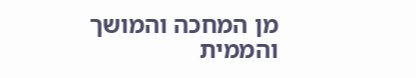מן המחכה והמושך
והממית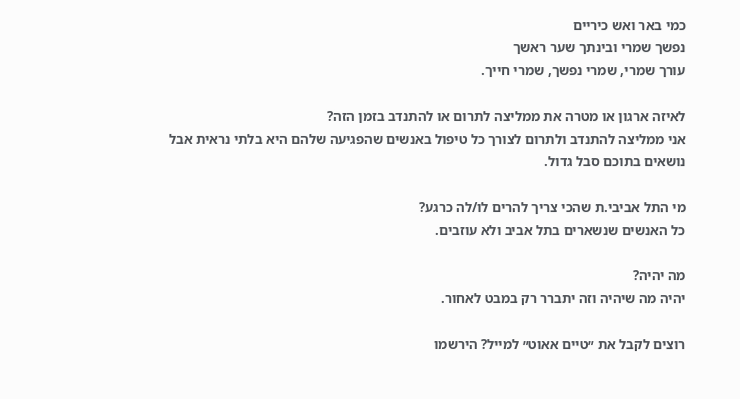כמי באר ואש כיריים
נפשך שמרי ובינתך שער ראשך
עורך שמרי, שמרי נפשך, שמרי חייך.

לאיזה ארגון או מטרה את ממליצה לתרום או להתנדב בזמן הזה?
אני ממליצה להתנדב ולתרום לצורך כל טיפול באנשים שהפגיעה שלהם היא בלתי נראית אבל נושאים בתוכם סבל גדול.

מי התל אביבי.ת שהכי צריך להרים לו/לה כרגע?
כל האנשים שנשארים בתל אביב ולא עוזבים.

מה יהיה?
יהיה מה שיהיה וזה יתברר רק במבט לאחור.

רוצים לקבל את ״טיים אאוט״ למייל? הירשמו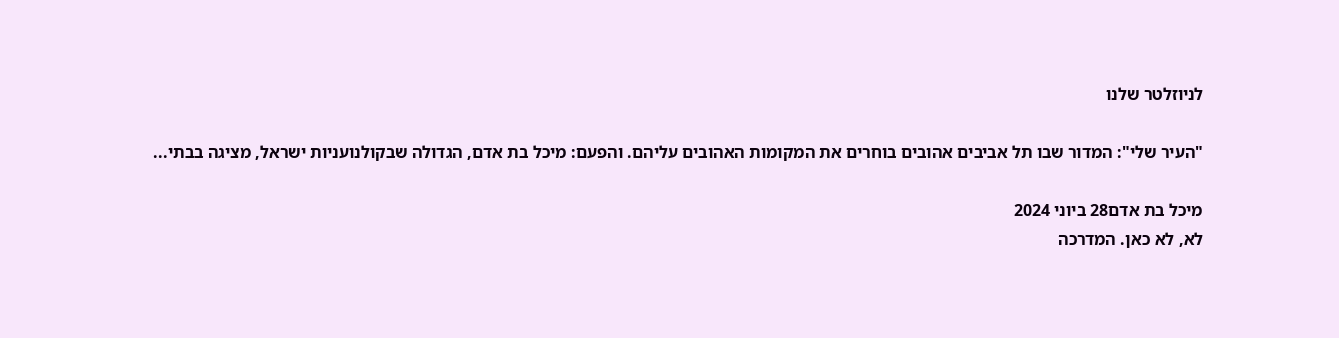לניוזלטר שלנו

"העיר שלי": המדור שבו תל אביבים אהובים בוחרים את המקומות האהובים עליהם. והפעם: מיכל בת אדם, הגדולה שבקולנועניות ישראל, מציגה בבתי...

מיכל בת אדם28 ביוני 2024
לא, לא כאן. המדרכה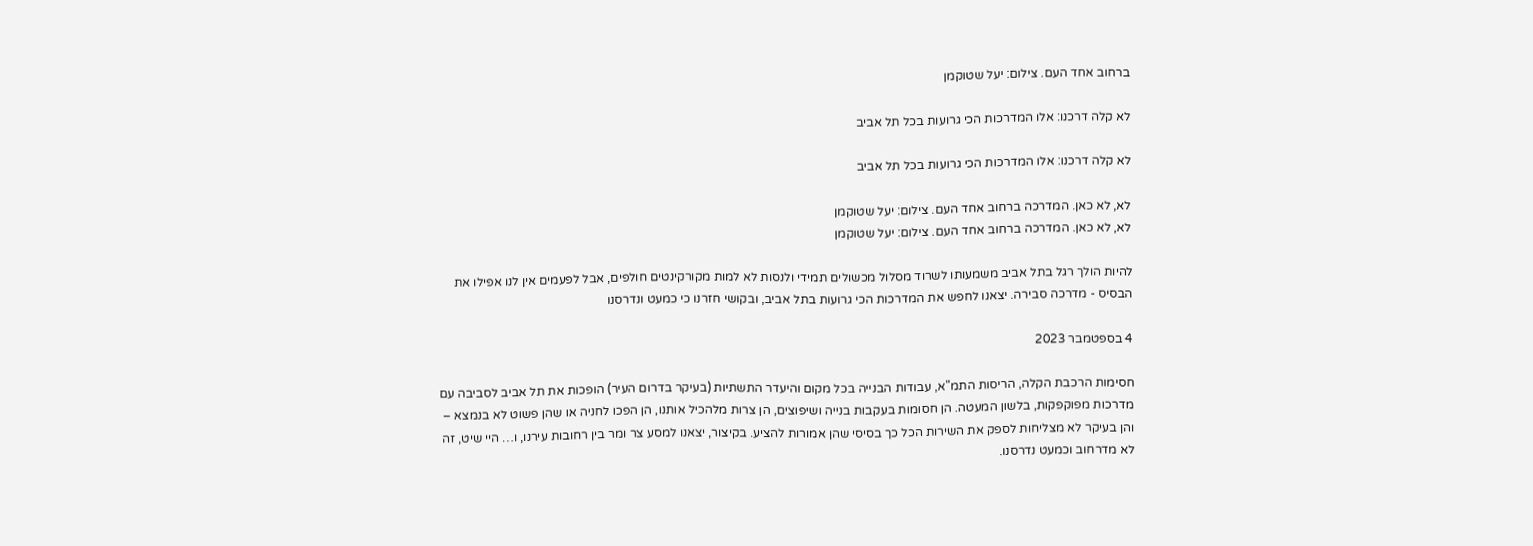ברחוב אחד העם. צילום: יעל שטוקמן

לא קלה דרכנו: אלו המדרכות הכי גרועות בכל תל אביב

לא קלה דרכנו: אלו המדרכות הכי גרועות בכל תל אביב

לא, לא כאן. המדרכה ברחוב אחד העם. צילום: יעל שטוקמן
לא, לא כאן. המדרכה ברחוב אחד העם. צילום: יעל שטוקמן

להיות הולך רגל בתל אביב משמעותו לשרוד מסלול מכשולים תמידי ולנסות לא למות מקורקינטים חולפים, אבל לפעמים אין לנו אפילו את הבסיס - מדרכה סבירה. יצאנו לחפש את המדרכות הכי גרועות בתל אביב, ובקושי חזרנו כי כמעט ונדרסנו

4 בספטמבר 2023

חסימות הרכבת הקלה, הריסות התמ"א, עבודות הבנייה בכל מקום והיעדר התשתיות (בעיקר בדרום העיר) הופכות את תל אביב לסביבה עם מדרכות מפוקפקות, בלשון המעטה. הן חסומות בעקבות בנייה ושיפוצים, הן צרות מלהכיל אותנו, הן הפכו לחניה או שהן פשוט לא בנמצא – והן בעיקר לא מצליחות לספק את השירות הכל כך בסיסי שהן אמורות להציע. בקיצור, יצאנו למסע צר ומר בין רחובות עירנו, ו… היי שיט, זה לא מדרחוב וכמעט נדרסנו.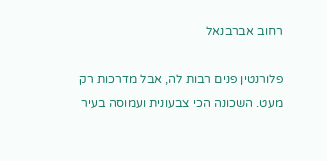רחוב אברבנאל

פלורנטין פנים רבות לה, אבל מדרכות רק מעט. השכונה הכי צבעונית ועמוסה בעיר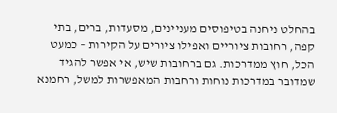בהחלט ניחנה בטיפוסים מעניינים, מסעדות, ברים, בתי קפה, רחובות ציוריים ואפילו ציורים על הקירות – כמעט הכל, חוץ ממדרכות. גם ברחובות שיש, אי אפשר להגיד שמדובר במדרכות נוחות ורחבות המאפשרות למשל, רחמנא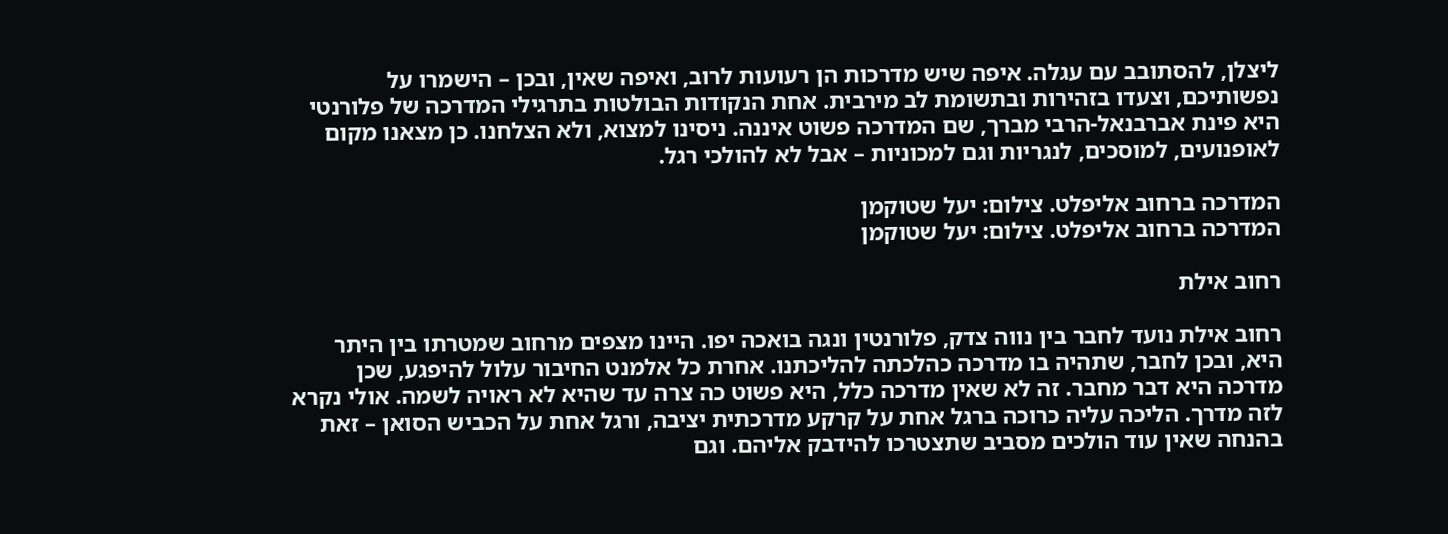ליצלן, להסתובב עם עגלה. איפה שיש מדרכות הן רעועות לרוב, ואיפה שאין, ובכן – הישמרו על נפשותיכם, וצעדו בזהירות ובתשומת לב מירבית. אחת הנקודות הבולטות בתרגילי המדרכה של פלורנטי היא פינת אברבנאל-הרבי מברך, שם המדרכה פשוט איננה. ניסינו למצוא, ולא הצלחנו. כן מצאנו מקום לאופנועים, למוסכים, לנגריות וגם למכוניות – אבל לא להולכי רגל.

המדרכה ברחוב אליפלט. צילום: יעל שטוקמן
המדרכה ברחוב אליפלט. צילום: יעל שטוקמן

רחוב אילת

רחוב אילת נועד לחבר בין נווה צדק, פלורנטין ונגה בואכה יפו. היינו מצפים מרחוב שמטרתו בין היתר היא, ובכן לחבר, שתהיה בו מדרכה כהלכתה להליכתנו. אחרת כל אלמנט החיבור עלול להיפגע, שכן מדרכה היא דבר מחבר. זה לא שאין מדרכה כלל, היא פשוט כה צרה עד שהיא לא ראויה לשמה. אולי נקרא לזה מדרך. הליכה עליה כרוכה ברגל אחת על קרקע מדרכתית יציבה, ורגל אחת על הכביש הסואן – זאת בהנחה שאין עוד הולכים מסביב שתצטרכו להידבק אליהם. וגם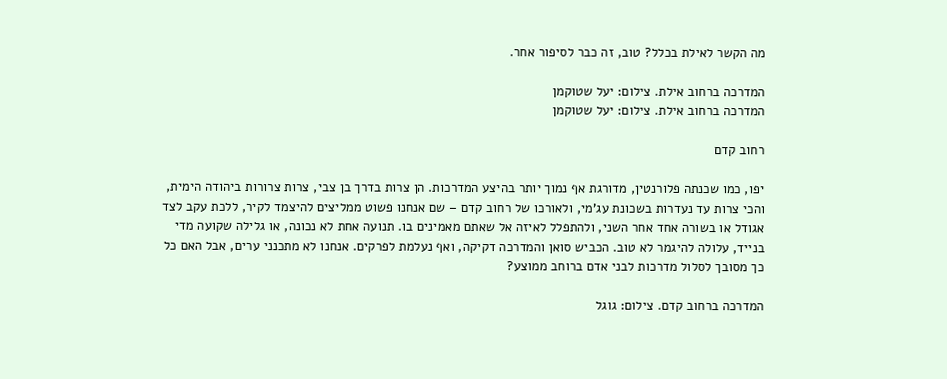מה הקשר לאילת בכלל? טוב, זה כבר לסיפור אחר.

המדרכה ברחוב אילת. צילום: יעל שטוקמן
המדרכה ברחוב אילת. צילום: יעל שטוקמן

רחוב קדם

יפו, כמו שכנתה פלורנטין, מדורגת אף נמוך יותר בהיצע המדרכות. הן צרות בדרך בן צבי, צרות צרורות ביהודה הימית, והכי צרות עד נעדרות בשכונת עג'מי, ולאורכו של רחוב קדם – שם אנחנו פשוט ממליצים להיצמד לקיר, ללכת עקב לצד אגודל או בשורה אחד אחר השני, ולהתפלל לאיזה אל שאתם מאמינים בו. תנועה אחת לא נכונה, או גלילה שקועה מדי בנייד, עלולה להיגמר לא טוב. הכביש סואן והמדרכה דקיקה, ואף נעלמת לפרקים. אנחנו לא מתכנני ערים, אבל האם כל כך מסובך לסלול מדרכות לבני אדם ברוחב ממוצע?

המדרכה ברחוב קדם. צילום: גוגל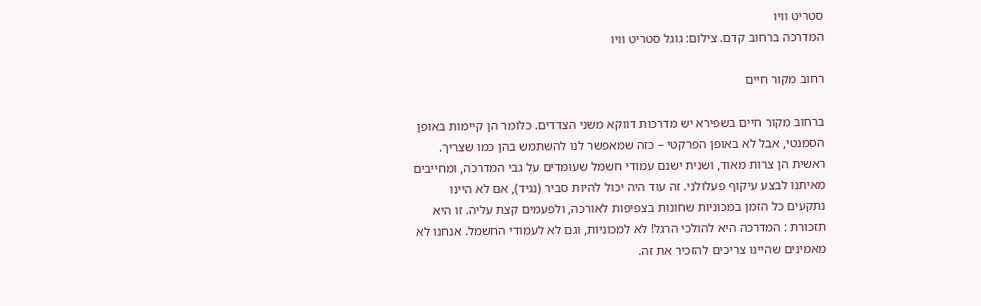סטריט וויו
המדרכה ברחוב קדם. צילום: גוגל סטריט וויו

רחוב מקור חיים

ברחוב מקור חיים בשפירא יש מדרכות דווקא משני הצדדים. כלומר הן קיימות באופן הסמנטי, אבל לא באופן הפרקטי – כזה שמאפשר לנו להשתמש בהן כמו שצריך. ראשית הן צרות מאוד, ושנית ישנם עמודי חשמל שעומדים על גבי המדרכה, ומחייבים מאיתנו לבצע עיקוף פעלולני. זה עוד היה יכול להיות סביר (נגיד), אם לא היינו נתקעים כל הזמן במכוניות שחונות בצפיפות לאורכה, ולפעמים קצת עליה. זו היא תזכורת : המדרכה היא להולכי הרגל! לא למכוניות, וגם לא לעמודי החשמל. אנחנו לא מאמינים שהיינו צריכים להזכיר את זה.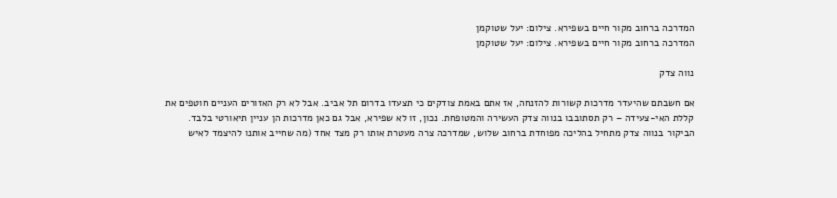המדרכה ברחוב מקור חיים בשפירא. צילום: יעל שטוקמן
המדרכה ברחוב מקור חיים בשפירא. צילום: יעל שטוקמן

נווה צדק

אם חשבתם שהיעדר מדרכות קשורות להזנחה, אז אתם באמת צודקים כי תצעדו בדרום תל אביב. אבל לא רק האזורים העניים חוטפים את קללת האי-צעידה – רק תסתובבו בנווה צדק העשירה והמטופחת. נכון, זו לא שפירא, אבל גם כאן מדרכות הן עניין תיאורטי בלבד. הביקור בנווה צדק מתחיל בהליכה מפוחדת ברחוב שלוש, שמדרכה צרה מעטרת אותו רק מצד אחד (מה שחייב אותנו להיצמד לאיש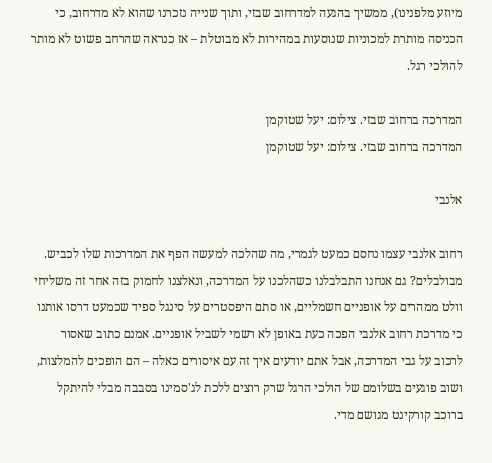מיוזע מלפנינו), ממשיך בהגעה למדרחוב שבזי, ותוך שנייה נזכרנו שהוא לא מדרחוב, כי הכניסה מותרת למכוניות שנוסעות במהירות לא מבוטלת – אז כנראה שהרחב פשוט לא מותר להולכי רגל.

המדרכה ברחוב שבזי. צילום: יעל שטוקמן
המדרכה ברחוב שבזי. צילום: יעל שטוקמן

אלנבי

רחוב אלנבי עצמו נחסם כמעט לגמרי, מה שהלכה למעשה הפף את המדרכות שלו לכביש. מבולבלים? גם אנחנו התבלבלנו כשהלכנו על המדרכה, ונאלצנו לחמוק בזה אחר זה משליחי וולט ממהרים על אופניים חשמליים, או סתם היפסטרים על סינגל ספיד שכמעט דרסו אותנו כי מדרכת רחוב אלנבי הפכה כעת באופן לא רשמי לשביל אופניים. אמנם כתוב שאסור לרכוב על גבי המדרכה, אבל אתם יודעים איך זה עם איסורים כאלה – הם הופכים להמלצות, ושוב פוגעים בשלומם של הולכי הרגל שרק רוצים ללכת לג'סמינו בסבבה מבלי להיתקל ברוכב קורקינט מגושם מדי.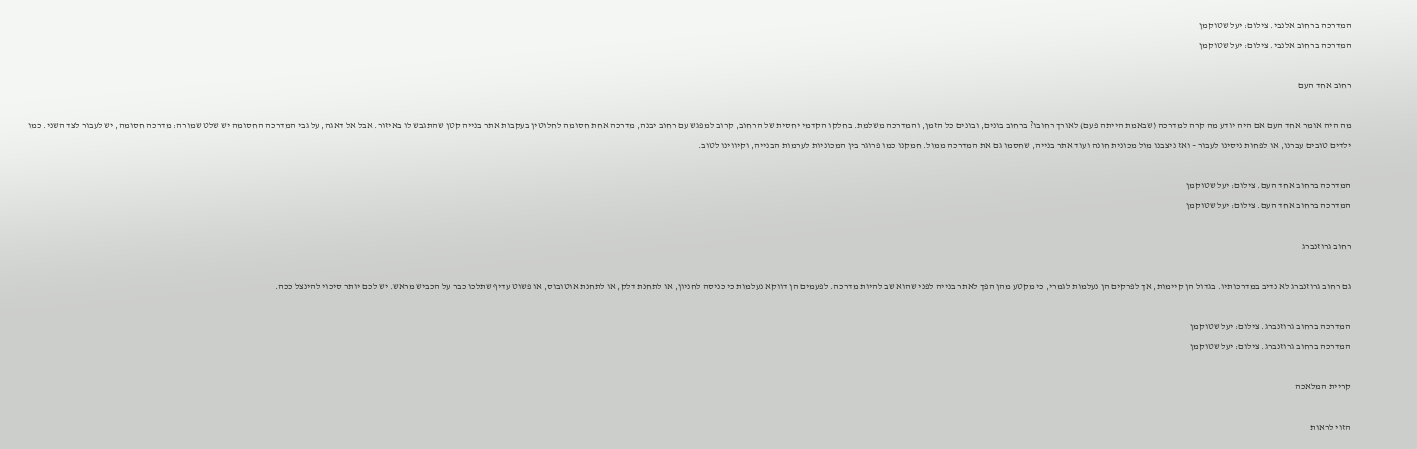המדרכה ברחוב אלנבי. צילום: יעל שטוקמן
המדרכה ברחוב אלנבי. צילום: יעל שטוקמן

רחוב אחד העם

מה היה אומר אחד העם אם היה יודע מה קרה למדרכה (שבאמת הייתה פעם) לאורך רחובו? ברחוב בונים, ובונים כל הזמן, והמדרכה משלמת. בחלקו הקדמי יחסית של הרחוב, קרוב למפגש עם רחוב יבנה, מדרכה אחת חסומה לחלוטין בעקבות אתר בנייה קטן שהתגבש לו באיזור. אבל אל דאגה, על גבי המדרכה החסומה יש שלט שמורה: מדרכה חסומה, יש לעבור לצד השני. כמו ילדים טובים עברנו, או לפחות ניסינו לעבור – ואז ניצבנו מול מכונית חונה ועוד אתר בנייה, שחסמו גם את המדרכה ממול. חמקנו כמו פרוגר בין המכוניות לערמות הבנייה, וקיווינו לטוב.

המדרכה ברחוב אחד העם. צילום: יעל שטוקמן
המדרכה ברחוב אחד העם. צילום: יעל שטוקמן

רחוב גרוזנברג

גם רחוב גרוזנברג לא נדיב במדרכותיו. בגדול הן קיימות, אך לפרקים הן נעלמות לגמרי, כי מקטע מהן הפך לאתר בנייה לפני שהוא שב להיות מדרכה. לפעמים הן דווקא נעלמות כי כניסה לחניון, או לתחנת דלק, או לתחנת אוטובוס, או פשוט עדיף שתלכו כבר על הכביש מראש. יש לכם יותר סיכוי להינצל ככה.

המדרכה ברחוב גרוזנברג. צילום: יעל שטוקמן
המדרכה ברחוב גרוזנברג. צילום: יעל שטוקמן

קריית המלאכה

הזוי לראות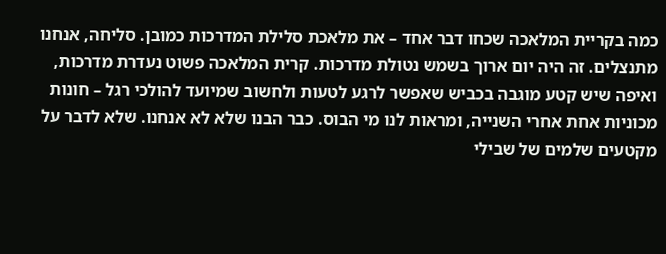כמה בקריית המלאכה שכחו דבר אחד – את מלאכת סלילת המדרכות כמובן. סליחה, אנחנו מתנצלים. זה היה יום ארוך בשמש נטולת מדרכות. קרית המלאכה פשוט נעדרת מדרכות, ואיפה שיש קטע מוגבה בכביש שאפשר לרגע לטעות ולחשוב שמיועד להולכי רגל – חונות מכוניות אחת אחרי השנייה, ומראות לנו מי הבוס. כבר הבנו שלא לא אנחנו. שלא לדבר על מקטעים שלמים של שבילי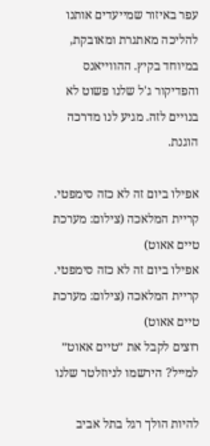עפר באיזור שמייעדים אותנו להליכה מאתגרת ומאובקת, במיוחד בקיץ. ההווייאנס והפדיקור ג'ל שלנו פשוט לא בנויים לזה. מגיע לנו מדרכה הוגנת.

אפילו ביום זה לא כזה סימפטי. קריית המלאכה (צילום: מערכת טיים אאוט)
אפילו ביום זה לא כזה סימפטי. קריית המלאכה (צילום: מערכת טיים אאוט)
רוצים לקבל את ״טיים אאוט״ למייל? הירשמו לניוזלטר שלנו

להיות הולך רגל בתל אביב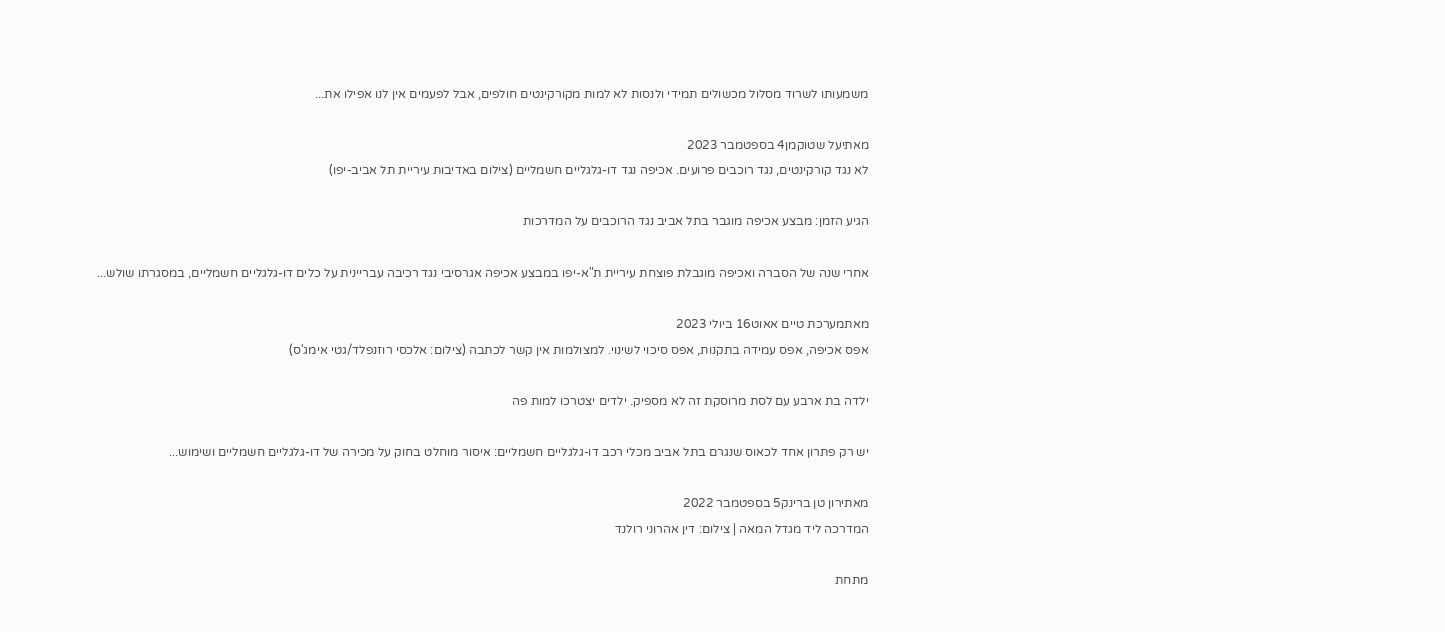משמעותו לשרוד מסלול מכשולים תמידי ולנסות לא למות מקורקינטים חולפים, אבל לפעמים אין לנו אפילו את...

מאתיעל שטוקמן4 בספטמבר 2023
לא נגד קורקינטים, נגד רוכבים פרועים. אכיפה נגד דו-גלגליים חשמליים (צילום באדיבות עיריית תל אביב-יפו)

הגיע הזמן: מבצע אכיפה מוגבר בתל אביב נגד הרוכבים על המדרכות

אחרי שנה של הסברה ואכיפה מוגבלת פוצחת עיריית ת"א-יפו במבצע אכיפה אגרסיבי נגד רכיבה עבריינית על כלים דו-גלגליים חשמליים, במסגרתו שולש...

מאתמערכת טיים אאוט16 ביולי 2023
אפס אכיפה, אפס עמידה בתקנות, אפס סיכוי לשינוי. למצולמות אין קשר לכתבה (צילום: אלכסי רוזנפלד/גטי אימג'ס)

ילדה בת ארבע עם לסת מרוסקת זה לא מספיק. ילדים יצטרכו למות פה

יש רק פתרון אחד לכאוס שנגרם בתל אביב מכלי רכב דו-גלגליים חשמליים: איסור מוחלט בחוק על מכירה של דו-גלגליים חשמליים ושימוש...

מאתירון טן ברינק5 בספטמבר 2022
המדרכה ליד מגדל המאה | צילום: דין אהרוני רולנד

מתחת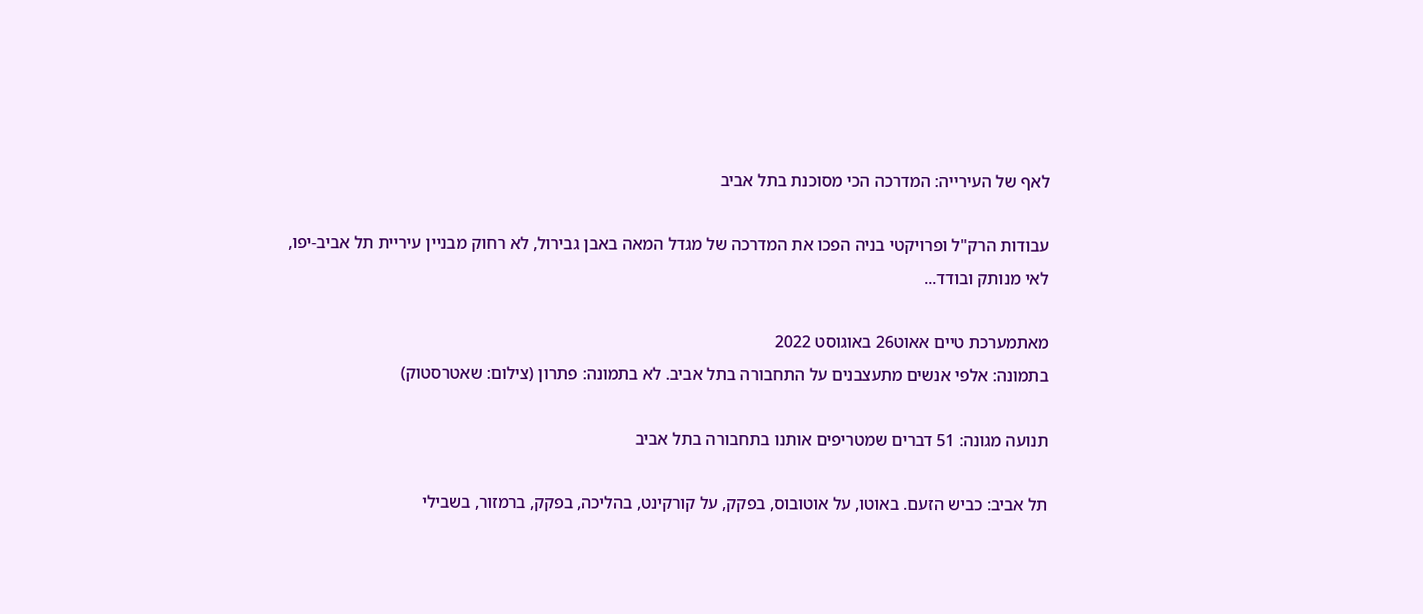לאף של העירייה: המדרכה הכי מסוכנת בתל אביב

עבודות הרק"ל ופרויקטי בניה הפכו את המדרכה של מגדל המאה באבן גבירול, לא רחוק מבניין עיריית תל אביב-יפו, לאי מנותק ובודד...

מאתמערכת טיים אאוט26 באוגוסט 2022
בתמונה: אלפי אנשים מתעצבנים על התחבורה בתל אביב. לא בתמונה: פתרון (צילום: שאטרסטוק)

תנועה מגונה: 51 דברים שמטריפים אותנו בתחבורה בתל אביב

תל אביב: כביש הזעם. באוטו, על אוטובוס, בפקק, על קורקינט, בהליכה, בפקק, ברמזור, בשבילי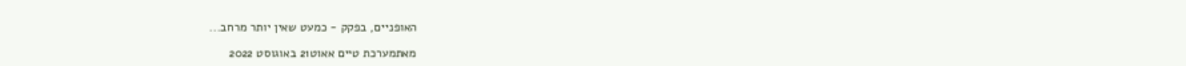האופניים, בפקק - כמעט שאין יותר מרחב...

מאתמערכת טיים אאוט21 באוגוסט 2022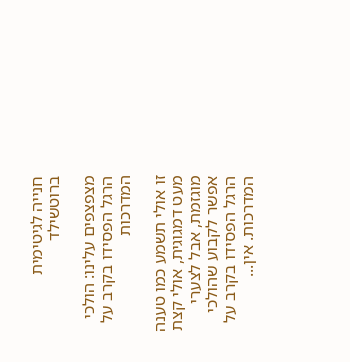חנייה לגיטימית ברוטשילד

מצפצפים עלינו: הולכי הרגל הפסידו בקרב על המדרכות

זו אולי תשמע כמו טענה מעט דמגוגית, אולי קצת מוגזמת, אבל לצערי אפשר לקבוע שהולכי הרגל הפסידו בקרב על המדרכות. אין...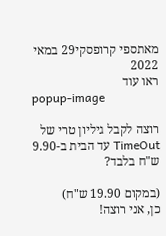מאתספי קרופסקי29 במאי 2022
ראו עוד
popup-image

רוצה לקבל גיליון טרי של TimeOut עד הבית ב-9.90 ש"ח בלבד?

(במקום 19.90 ש"ח)
כן, אני רוצה!